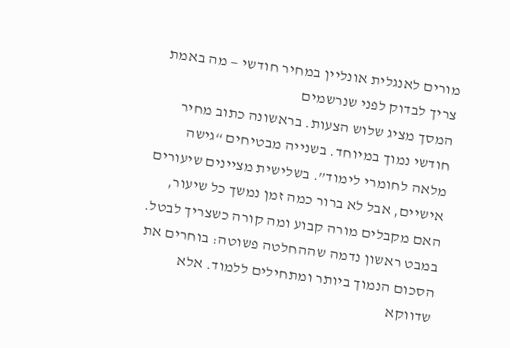מורים לאנגלית אונליין במחיר חודשי — מה באמת צריך לבדוק לפני שנרשמים
המסך מציג שלוש הצעות. בראשונה כתוב מחיר חודשי נמוך במיוחד. בשנייה מבטיחים “גישה מלאה לחומרי לימוד”. בשלישית מציינים שיעורים אישיים, אבל לא ברור כמה זמן נמשך כל שיעור, האם מקבלים מורה קבוע ומה קורה כשצריך לבטל. במבט ראשון נדמה שההחלטה פשוטה: בוחרים את הסכום הנמוך ביותר ומתחילים ללמוד. אלא שדווקא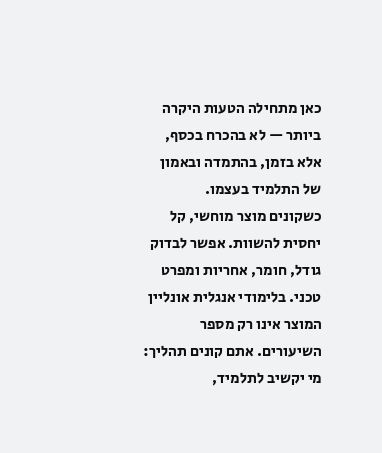כאן מתחילה הטעות היקרה ביותר — לא בהכרח בכסף, אלא בזמן, בהתמדה ובאמון של התלמיד בעצמו.
כשקונים מוצר מוחשי, קל יחסית להשוות. אפשר לבדוק גודל, חומר, אחריות ומפרט טכני. בלימודי אנגלית אונליין המוצר אינו רק מספר השיעורים. אתם קונים תהליך: מי יקשיב לתלמיד,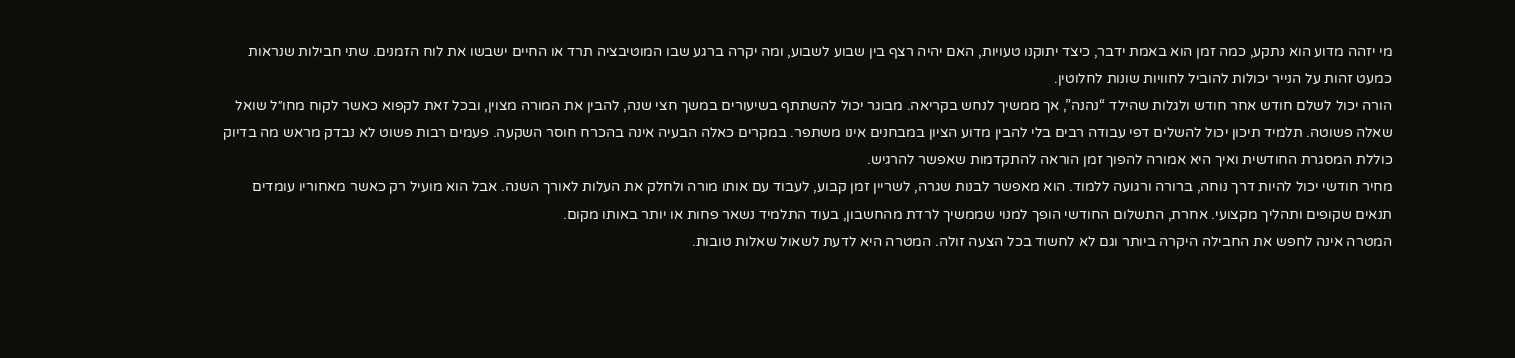מי יזהה מדוע הוא נתקע, כמה זמן הוא באמת ידבר, כיצד יתוקנו טעויות, האם יהיה רצף בין שבוע לשבוע, ומה יקרה ברגע שבו המוטיבציה תרד או החיים ישבשו את לוח הזמנים. שתי חבילות שנראות כמעט זהות על הנייר יכולות להוביל לחוויות שונות לחלוטין.
הורה יכול לשלם חודש אחר חודש ולגלות שהילד “נהנה”, אך ממשיך לנחש בקריאה. מבוגר יכול להשתתף בשיעורים במשך חצי שנה, להבין את המורה מצוין, ובכל זאת לקפוא כאשר לקוח מחו״ל שואל שאלה פשוטה. תלמיד תיכון יכול להשלים דפי עבודה רבים בלי להבין מדוע הציון במבחנים אינו משתפר. במקרים כאלה הבעיה אינה בהכרח חוסר השקעה. פעמים רבות פשוט לא נבדק מראש מה בדיוק כוללת המסגרת החודשית ואיך היא אמורה להפוך זמן הוראה להתקדמות שאפשר להרגיש.
מחיר חודשי יכול להיות דרך נוחה, ברורה ורגועה ללמוד. הוא מאפשר לבנות שגרה, לשריין זמן קבוע, לעבוד עם אותו מורה ולחלק את העלות לאורך השנה. אבל הוא מועיל רק כאשר מאחוריו עומדים תנאים שקופים ותהליך מקצועי. אחרת, התשלום החודשי הופך למנוי שממשיך לרדת מהחשבון, בעוד התלמיד נשאר פחות או יותר באותו מקום.
המטרה אינה לחפש את החבילה היקרה ביותר וגם לא לחשוד בכל הצעה זולה. המטרה היא לדעת לשאול שאלות טובות.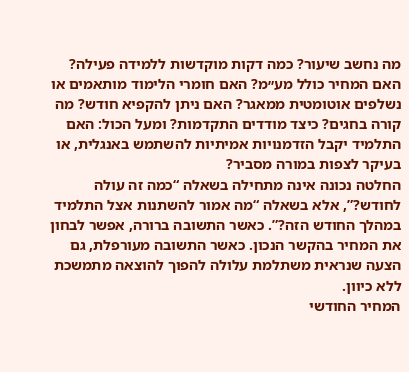מה נחשב שיעור? כמה דקות מוקדשות ללמידה פעילה? האם המחיר כולל מע״מ? האם חומרי הלימוד מותאמים או נשלפים אוטומטית ממאגר? האם ניתן להקפיא חודש? מה קורה בחגים? כיצד מודדים התקדמות? ומעל הכול: האם התלמיד יקבל הזדמנויות אמיתיות להשתמש באנגלית, או בעיקר לצפות במורה מסביר?
החלטה נכונה אינה מתחילה בשאלה “כמה זה עולה לחודש?”, אלא בשאלה “מה אמור להשתנות אצל התלמיד במהלך החודש הזה?”. כאשר התשובה ברורה, אפשר לבחון את המחיר בהקשר הנכון. כאשר התשובה מעורפלת, גם הצעה שנראית משתלמת עלולה להפוך להוצאה מתמשכת ללא כיוון.
המחיר החודשי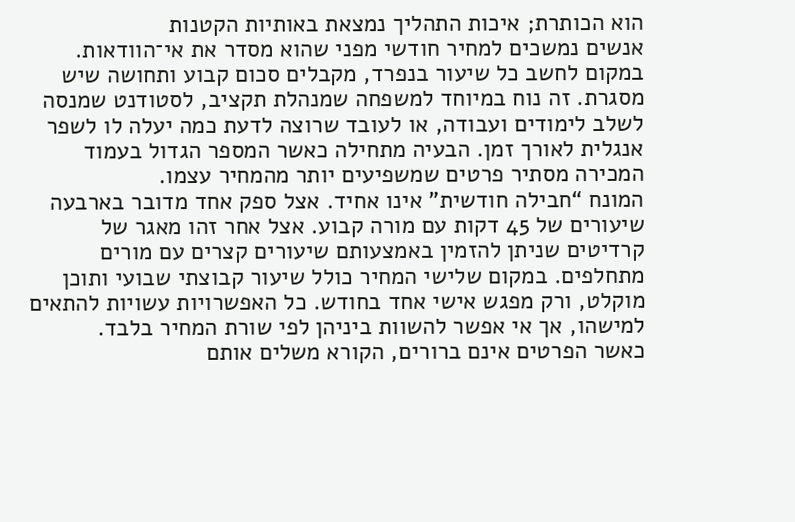הוא הכותרת; איכות התהליך נמצאת באותיות הקטנות
אנשים נמשכים למחיר חודשי מפני שהוא מסדר את אי־הוודאות. במקום לחשב כל שיעור בנפרד, מקבלים סכום קבוע ותחושה שיש מסגרת. זה נוח במיוחד למשפחה שמנהלת תקציב, לסטודנט שמנסה לשלב לימודים ועבודה, או לעובד שרוצה לדעת כמה יעלה לו לשפר אנגלית לאורך זמן. הבעיה מתחילה כאשר המספר הגדול בעמוד המכירה מסתיר פרטים שמשפיעים יותר מהמחיר עצמו.
המונח “חבילה חודשית” אינו אחיד. אצל ספק אחד מדובר בארבעה שיעורים של 45 דקות עם מורה קבוע. אצל אחר זהו מאגר של קרדיטים שניתן להזמין באמצעותם שיעורים קצרים עם מורים מתחלפים. במקום שלישי המחיר כולל שיעור קבוצתי שבועי ותוכן מוקלט, ורק מפגש אישי אחד בחודש. כל האפשרויות עשויות להתאים למישהו, אך אי אפשר להשוות ביניהן לפי שורת המחיר בלבד.
כאשר הפרטים אינם ברורים, הקורא משלים אותם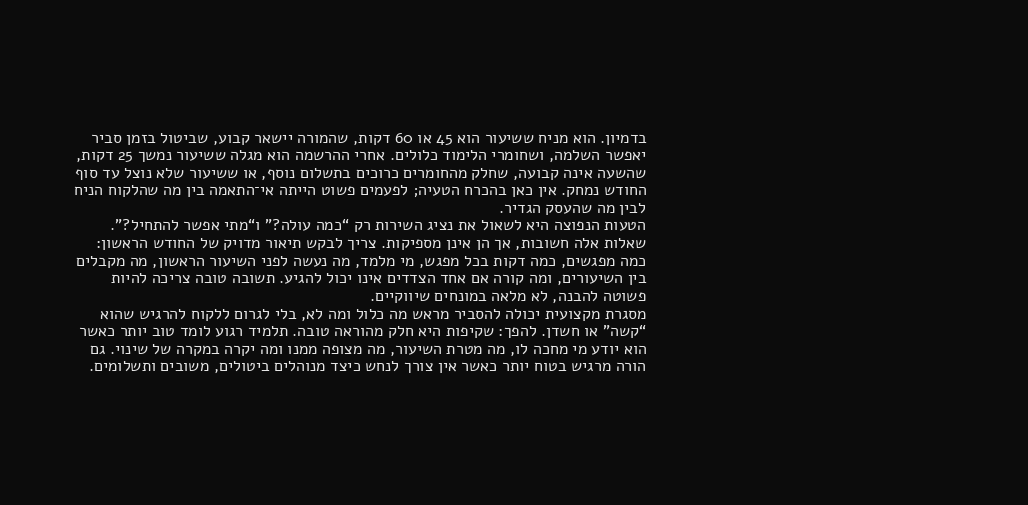בדמיון. הוא מניח ששיעור הוא 45 או 60 דקות, שהמורה יישאר קבוע, שביטול בזמן סביר יאפשר השלמה, ושחומרי הלימוד כלולים. אחרי ההרשמה הוא מגלה ששיעור נמשך 25 דקות, שהשעה אינה קבועה, שחלק מהחומרים כרוכים בתשלום נוסף, או ששיעור שלא נוצל עד סוף החודש נמחק. אין כאן בהכרח הטעיה; לפעמים פשוט הייתה אי־התאמה בין מה שהלקוח הניח לבין מה שהעסק הגדיר.
הטעות הנפוצה היא לשאול את נציג השירות רק “כמה עולה?” ו“מתי אפשר להתחיל?”. שאלות אלה חשובות, אך הן אינן מספיקות. צריך לבקש תיאור מדויק של החודש הראשון: כמה מפגשים, כמה דקות בכל מפגש, מי מלמד, מה נעשה לפני השיעור הראשון, מה מקבלים בין השיעורים, ומה קורה אם אחד הצדדים אינו יכול להגיע. תשובה טובה צריכה להיות פשוטה להבנה, לא מלאה במונחים שיווקיים.
מסגרת מקצועית יכולה להסביר מראש מה כלול ומה לא, בלי לגרום ללקוח להרגיש שהוא “קשה” או חשדן. להפך: שקיפות היא חלק מהוראה טובה. תלמיד רגוע לומד טוב יותר כאשר הוא יודע מי מחכה לו, מה מטרת השיעור, מה מצופה ממנו ומה יקרה במקרה של שינוי. גם הורה מרגיש בטוח יותר כאשר אין צורך לנחש כיצד מנוהלים ביטולים, משובים ותשלומים.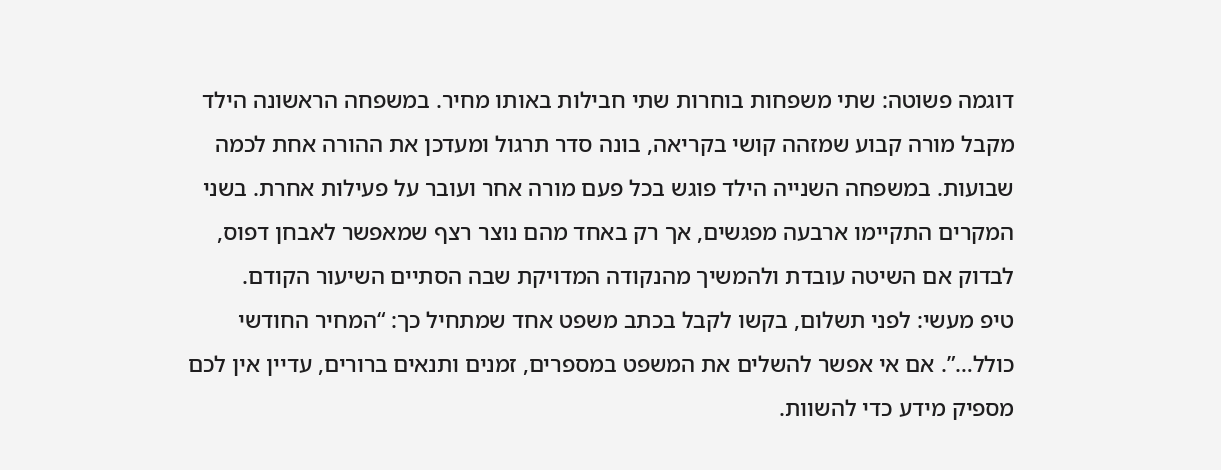דוגמה פשוטה: שתי משפחות בוחרות שתי חבילות באותו מחיר. במשפחה הראשונה הילד מקבל מורה קבוע שמזהה קושי בקריאה, בונה סדר תרגול ומעדכן את ההורה אחת לכמה שבועות. במשפחה השנייה הילד פוגש בכל פעם מורה אחר ועובר על פעילות אחרת. בשני המקרים התקיימו ארבעה מפגשים, אך רק באחד מהם נוצר רצף שמאפשר לאבחן דפוס, לבדוק אם השיטה עובדת ולהמשיך מהנקודה המדויקת שבה הסתיים השיעור הקודם.
טיפ מעשי: לפני תשלום, בקשו לקבל בכתב משפט אחד שמתחיל כך: “המחיר החודשי כולל…”. אם אי אפשר להשלים את המשפט במספרים, זמנים ותנאים ברורים, עדיין אין לכם מספיק מידע כדי להשוות.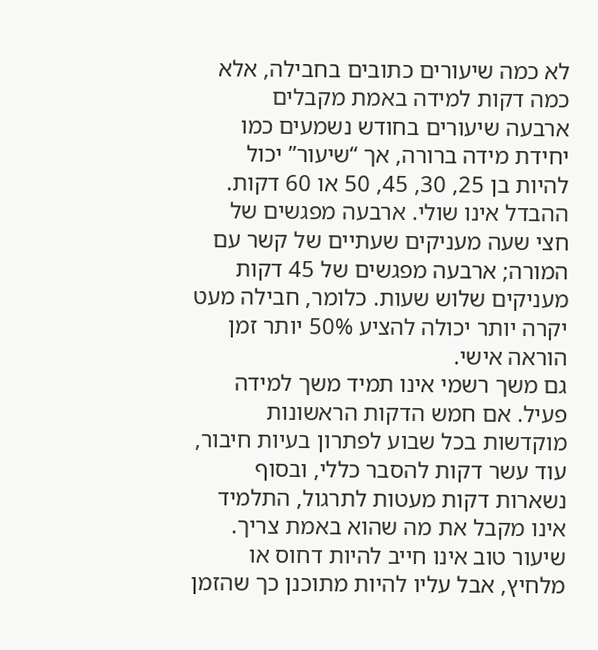לא כמה שיעורים כתובים בחבילה, אלא כמה דקות למידה באמת מקבלים
ארבעה שיעורים בחודש נשמעים כמו יחידת מידה ברורה, אך “שיעור” יכול להיות בן 25, 30, 45, 50 או 60 דקות. ההבדל אינו שולי. ארבעה מפגשים של חצי שעה מעניקים שעתיים של קשר עם המורה; ארבעה מפגשים של 45 דקות מעניקים שלוש שעות. כלומר, חבילה מעט יקרה יותר יכולה להציע 50% יותר זמן הוראה אישי.
גם משך רשמי אינו תמיד משך למידה פעיל. אם חמש הדקות הראשונות מוקדשות בכל שבוע לפתרון בעיות חיבור, עוד עשר דקות להסבר כללי, ובסוף נשארות דקות מעטות לתרגול, התלמיד אינו מקבל את מה שהוא באמת צריך. שיעור טוב אינו חייב להיות דחוס או מלחיץ, אבל עליו להיות מתוכנן כך שהזמן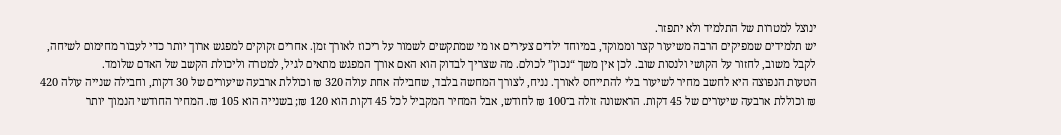ינוצל למטרות של התלמיד ולא יתפזר.
יש תלמידים שמפיקים הרבה משיעור קצר וממוקד, במיוחד ילדים צעירים או מי שמתקשים לשמור על ריכוז לאורך זמן. אחרים זקוקים למפגש ארוך יותר כדי לעבור מחימום לשיחה, לקבל משוב, לחזור על הקושי ולנסות שוב. לכן אין משך “נכון” לכולם. מה שצריך לבדוק הוא האם אורך המפגש מתאים לגיל, למטרה וליכולת הקשב של האדם שלומד.
הטעות הנפוצה היא לחשב מחיר לשיעור בלי להתייחס לאורך. נניח, לצורך המחשה בלבד, שחבילה אחת עולה 320 ₪ וכוללת ארבעה שיעורים של 30 דקות, וחבילה שנייה עולה 420 ₪ וכוללת ארבעה שיעורים של 45 דקות. הראשונה זולה ב־100 ₪ לחודש, אבל המחיר המקביל לכל 45 דקות הוא 120 ₪; בשנייה הוא 105 ₪. המחיר החודשי הנמוך יותר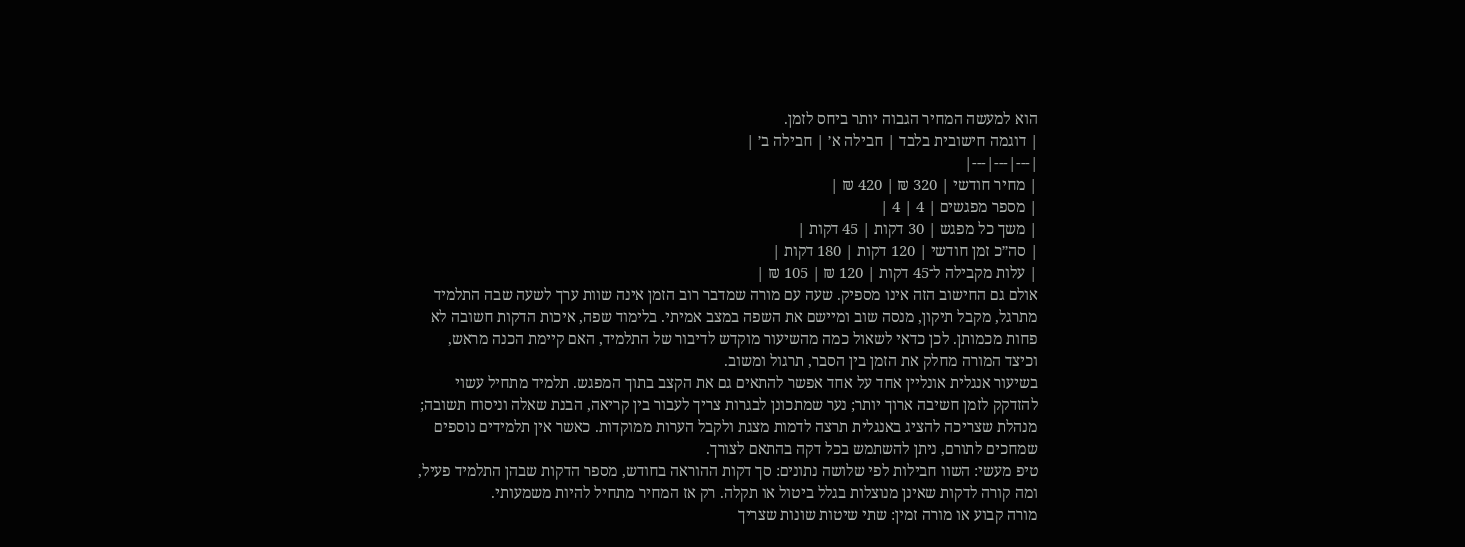הוא למעשה המחיר הגבוה יותר ביחס לזמן.
| דוגמה חישובית בלבד | חבילה א׳ | חבילה ב׳ |
|---|---|---|
| מחיר חודשי | 320 ₪ | 420 ₪ |
| מספר מפגשים | 4 | 4 |
| משך כל מפגש | 30 דקות | 45 דקות |
| סה״כ זמן חודשי | 120 דקות | 180 דקות |
| עלות מקבילה ל־45 דקות | 120 ₪ | 105 ₪ |
אולם גם החישוב הזה אינו מספיק. שעה עם מורה שמדבר רוב הזמן אינה שוות ערך לשעה שבה התלמיד מתרגל, מקבל תיקון, מנסה שוב ומיישם את השפה במצב אמיתי. בלימוד שפה, איכות הדקות חשובה לא פחות מכמותן. לכן כדאי לשאול כמה מהשיעור מוקדש לדיבור של התלמיד, האם קיימת הכנה מראש, וכיצד המורה מחלק את הזמן בין הסבר, תרגול ומשוב.
בשיעור אנגלית אונליין אחד על אחד אפשר להתאים גם את הקצב בתוך המפגש. תלמיד מתחיל עשוי להזדקק לזמן חשיבה ארוך יותר; נער שמתכונן לבגרות צריך לעבור בין קריאה, הבנת שאלה וניסוח תשובה; מנהלת שצריכה להציג באנגלית תרצה לדמות מצגת ולקבל הערות ממוקדות. כאשר אין תלמידים נוספים שמחכים לתורם, ניתן להשתמש בכל דקה בהתאם לצורך.
טיפ מעשי: השוו חבילות לפי שלושה נתונים: סך דקות ההוראה בחודש, מספר הדקות שבהן התלמיד פעיל, ומה קורה לדקות שאינן מנוצלות בגלל ביטול או תקלה. רק אז המחיר מתחיל להיות משמעותי.
מורה קבוע או מורה זמין: שתי שיטות שונות שצריך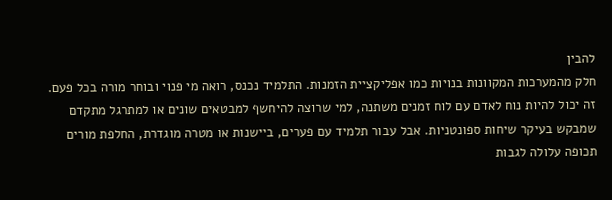להבין
חלק מהמערכות המקוונות בנויות כמו אפליקציית הזמנות. התלמיד נכנס, רואה מי פנוי ובוחר מורה בכל פעם. זה יכול להיות נוח לאדם עם לוח זמנים משתנה, למי שרוצה להיחשף למבטאים שונים או למתרגל מתקדם שמבקש בעיקר שיחות ספונטניות. אבל עבור תלמיד עם פערים, ביישנות או מטרה מוגדרת, החלפת מורים תכופה עלולה לגבות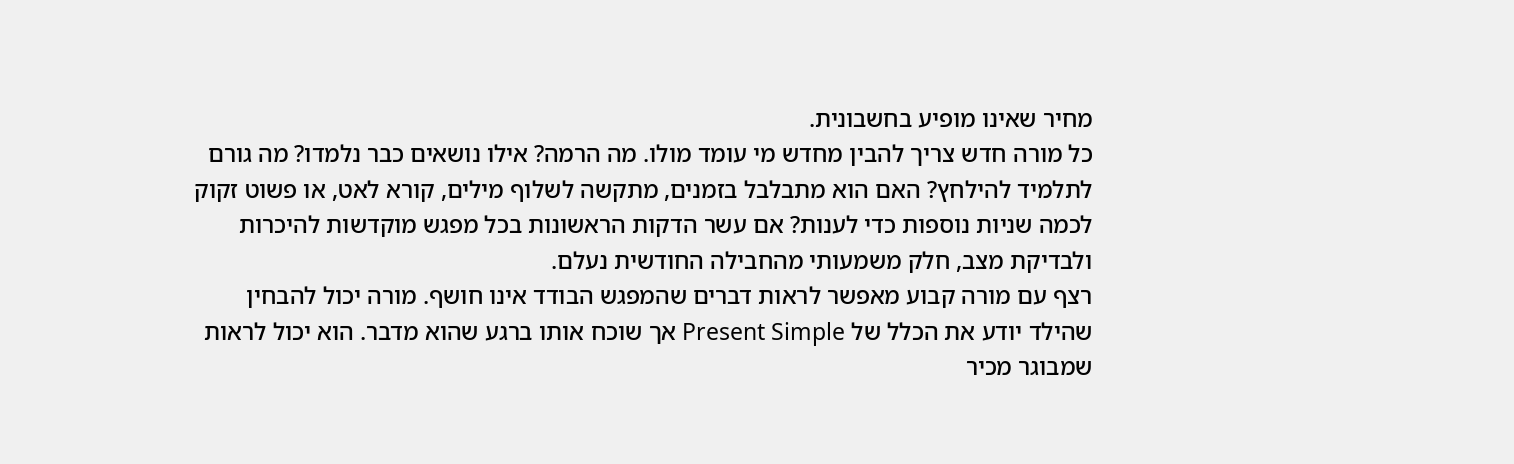מחיר שאינו מופיע בחשבונית.
כל מורה חדש צריך להבין מחדש מי עומד מולו. מה הרמה? אילו נושאים כבר נלמדו? מה גורם לתלמיד להילחץ? האם הוא מתבלבל בזמנים, מתקשה לשלוף מילים, קורא לאט, או פשוט זקוק לכמה שניות נוספות כדי לענות? אם עשר הדקות הראשונות בכל מפגש מוקדשות להיכרות ולבדיקת מצב, חלק משמעותי מהחבילה החודשית נעלם.
רצף עם מורה קבוע מאפשר לראות דברים שהמפגש הבודד אינו חושף. מורה יכול להבחין שהילד יודע את הכלל של Present Simple אך שוכח אותו ברגע שהוא מדבר. הוא יכול לראות שמבוגר מכיר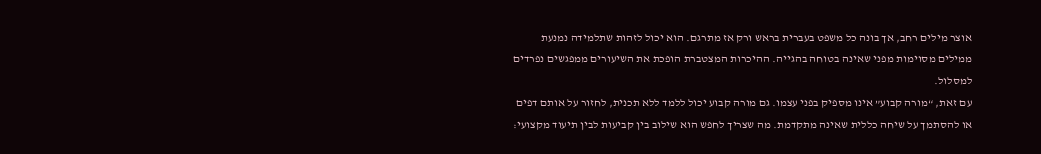אוצר מילים רחב, אך בונה כל משפט בעברית בראש ורק אז מתרגם. הוא יכול לזהות שתלמידה נמנעת ממילים מסוימות מפני שאינה בטוחה בהגייה. ההיכרות המצטברת הופכת את השיעורים ממפגשים נפרדים למסלול.
עם זאת, “מורה קבוע” אינו מספיק בפני עצמו. גם מורה קבוע יכול ללמד ללא תכנית, לחזור על אותם דפים או להסתמך על שיחה כללית שאינה מתקדמת. מה שצריך לחפש הוא שילוב בין קביעות לבין תיעוד מקצועי: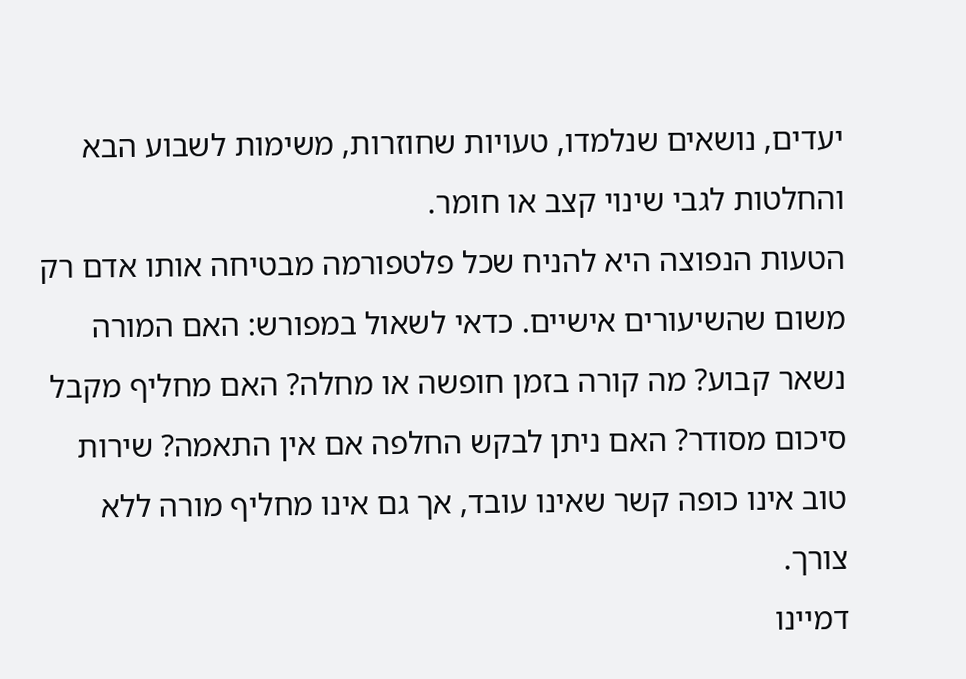יעדים, נושאים שנלמדו, טעויות שחוזרות, משימות לשבוע הבא והחלטות לגבי שינוי קצב או חומר.
הטעות הנפוצה היא להניח שכל פלטפורמה מבטיחה אותו אדם רק משום שהשיעורים אישיים. כדאי לשאול במפורש: האם המורה נשאר קבוע? מה קורה בזמן חופשה או מחלה? האם מחליף מקבל סיכום מסודר? האם ניתן לבקש החלפה אם אין התאמה? שירות טוב אינו כופה קשר שאינו עובד, אך גם אינו מחליף מורה ללא צורך.
דמיינו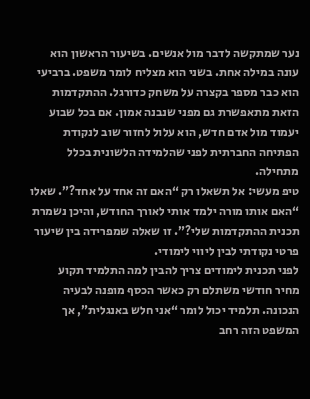נער שמתקשה לדבר מול אנשים. בשיעור הראשון הוא עונה במילה אחת. בשני הוא מצליח לומר משפט. ברביעי הוא כבר מספר בקצרה על משחק כדורגל. ההתקדמות הזאת מתאפשרת גם מפני שנבנה אמון. אם בכל שבוע יעמוד מול אדם חדש, הוא עלול לחזור שוב לנקודת הפתיחה החברתית לפני שהלמידה הלשונית בכלל מתחילה.
טיפ מעשי: אל תשאלו רק “האם זה אחד על אחד?”. שאלו “האם אותו מורה ילמד אותי לאורך החודש, והיכן נשמרת תכנית ההתקדמות שלי?”. זו שאלה שמפרידה בין שיעור פרטי נקודתי לבין ליווי לימודי.
לפני תכנית לימודים צריך להבין למה התלמיד תקוע
מחיר חודשי משתלם רק כאשר הכסף מופנה לבעיה הנכונה. תלמיד יכול לומר “אני חלש באנגלית”, אך המשפט הזה רחב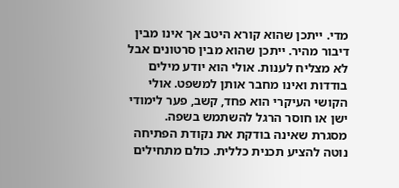מדי. ייתכן שהוא קורא היטב אך אינו מבין דיבור מהיר. ייתכן שהוא מבין סרטונים אבל לא מצליח לענות. אולי הוא יודע מילים בודדות ואינו מחבר אותן למשפט. אולי הקושי העיקרי הוא פחד, קשב, פער לימודי ישן או חוסר הרגל להשתמש בשפה.
מסגרת שאינה בודקת את נקודת הפתיחה נוטה להציע תכנית כללית. כולם מתחילים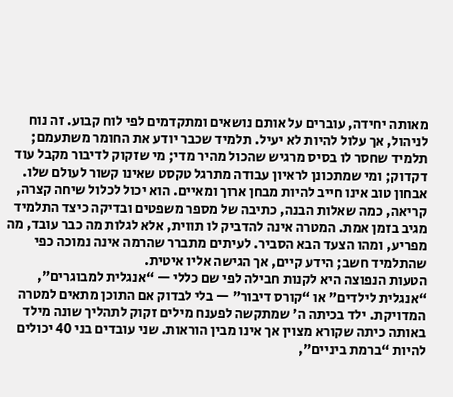מאותה יחידה, עוברים על אותם נושאים ומתקדמים לפי לוח קבוע. זה נוח לניהול, אך עלול להיות לא יעיל. תלמיד שכבר יודע את החומר משתעמם; תלמיד שחסר לו בסיס מרגיש שהכול מהיר מדי; מי שזקוק לדיבור מקבל עוד דקדוק; ומי שמתכונן לראיון עבודה מתרגל טקסט שאינו קשור לעולם שלו.
אבחון טוב אינו חייב להיות מבחן ארוך ומאיים. הוא יכול לכלול שיחה קצרה, קריאה, כמה שאלות הבנה, כתיבה של מספר משפטים ובדיקה כיצד התלמיד מגיב בזמן אמת. המטרה אינה להדביק לו תווית, אלא לגלות מה כבר עובד, מה מפריע, ומהו הצעד הבא הסביר. לעיתים מתברר שהרמה אינה נמוכה כפי שהתלמיד חשב; הידע קיים, אך הגישה אליו איטית.
הטעות הנפוצה היא לקנות חבילה לפי שם כללי — “אנגלית למבוגרים”, “אנגלית לילדים” או “קורס דיבור” — בלי לבדוק אם התוכן מתאים למטרה המדויקת. ילד בכיתה ה׳ שמתקשה לפענח מילים זקוק לתהליך שונה מילד באותה כיתה שקורא מצוין אך אינו מבין הוראות. שני עובדים בני 40 יכולים להיות “ברמת ביניים”,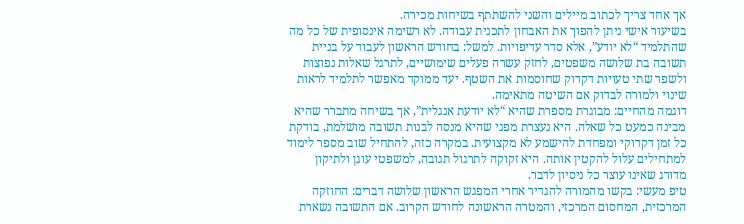אך אחד צריך לכתוב מיילים והשני להשתתף בשיחות מכירה.
בשיעור אישי ניתן להפוך את האבחון לתכנית עבודה. לא רשימה אינסופית של כל מה שהתלמיד “לא יודע”, אלא סדר עדיפויות. למשל: בחודש הראשון לעבוד על בניית תשובה בת שלושה משפטים, לחזק עשרה פעלים שימושיים, לתרגל שאלות נפוצות ולשפר שתי טעויות דקדוק שחוסמות את השטף. יעד ממוקד מאפשר לתלמיד לראות שינוי ולמורה לבדוק אם השיטה מתאימה.
דוגמה מהחיים: מבוגרת מספרת שהיא “לא יודעת אנגלית”, אך בשיחה מתברר שהיא מבינה כמעט כל שאלה. היא נעצרת מפני שהיא מנסה לבנות תשובה מושלמת, בודקת כל זמן דקדוקי ומפחדת להישמע לא מקצועית. במקרה כזה, להתחיל שוב מספר לימוד למתחילים עלול להקטין אותה. היא זקוקה לתרגול תגובה, למשפטי עוגן ולתיקון מדורג שאינו עוצר כל ניסיון לדבר.
טיפ מעשי: בקשו מהמורה להגדיר אחרי המפגש הראשון שלושה דברים: החוזקה המרכזית, המחסום המרכזי, והמטרה הראשונה לחודש הקרוב. אם התשובה נשארת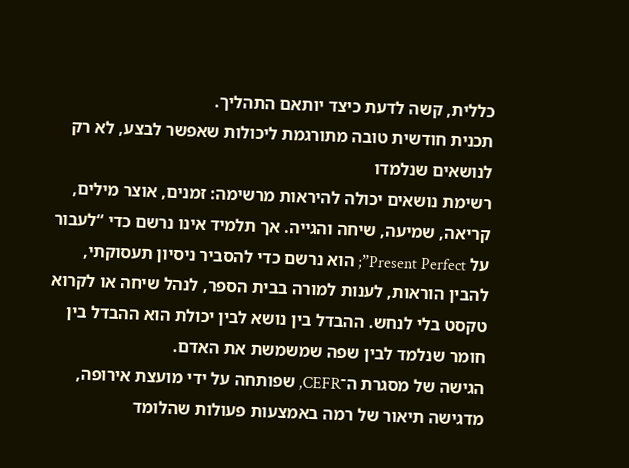כללית, קשה לדעת כיצד יותאם התהליך.
תכנית חודשית טובה מתורגמת ליכולות שאפשר לבצע, לא רק לנושאים שנלמדו
רשימת נושאים יכולה להיראות מרשימה: זמנים, אוצר מילים, קריאה, שמיעה, שיחה והגייה. אך תלמיד אינו נרשם כדי “לעבור על Present Perfect”; הוא נרשם כדי להסביר ניסיון תעסוקתי, להבין הוראות, לענות למורה בבית הספר, לנהל שיחה או לקרוא טקסט בלי לנחש. ההבדל בין נושא לבין יכולת הוא ההבדל בין חומר שנלמד לבין שפה שמשמשת את האדם.
הגישה של מסגרת ה־CEFR, שפותחה על ידי מועצת אירופה, מדגישה תיאור של רמה באמצעות פעולות שהלומד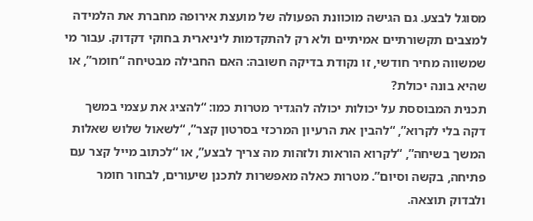מסוגל לבצע. גם הגישה מוכוונת הפעולה של מועצת אירופה מחברת את הלמידה למצבים תקשורתיים אמיתיים ולא רק להתקדמות ליניארית בחוקי דקדוק. עבור מי שמשווה מחיר חודשי, זו נקודת בדיקה חשובה: האם החבילה מבטיחה “חומר”, או שהיא בונה יכולת?
תכנית המבוססת על יכולות יכולה להגדיר מטרות כמו: “להציג את עצמי במשך דקה בלי לקרוא”, “להבין את הרעיון המרכזי בסרטון קצר”, “לשאול שלוש שאלות המשך בשיחה”, “לקרוא הוראות ולזהות מה צריך לבצע”, או “לכתוב מייל קצר עם פתיחה, בקשה וסיום”. מטרות כאלה מאפשרות לתכנן שיעורים, לבחור חומר ולבדוק תוצאה.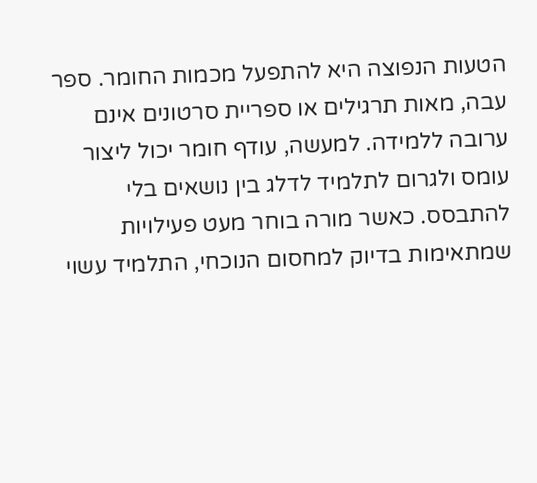הטעות הנפוצה היא להתפעל מכמות החומר. ספר עבה, מאות תרגילים או ספריית סרטונים אינם ערובה ללמידה. למעשה, עודף חומר יכול ליצור עומס ולגרום לתלמיד לדלג בין נושאים בלי להתבסס. כאשר מורה בוחר מעט פעילויות שמתאימות בדיוק למחסום הנוכחי, התלמיד עשוי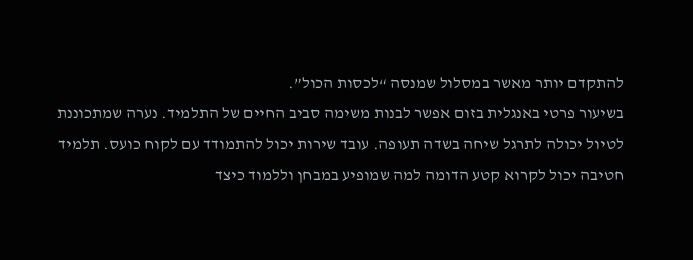להתקדם יותר מאשר במסלול שמנסה “לכסות הכול”.
בשיעור פרטי באנגלית בזום אפשר לבנות משימה סביב החיים של התלמיד. נערה שמתכוננת לטיול יכולה לתרגל שיחה בשדה תעופה. עובד שירות יכול להתמודד עם לקוח כועס. תלמיד חטיבה יכול לקרוא קטע הדומה למה שמופיע במבחן וללמוד כיצד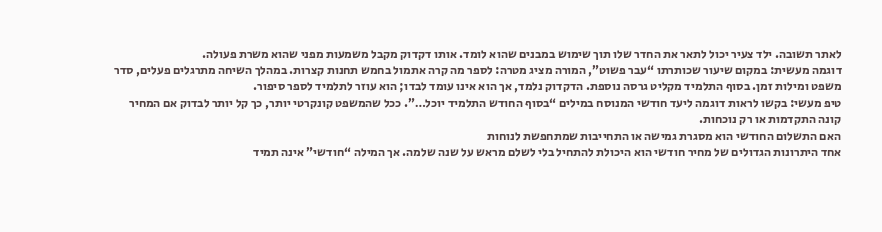לאתר תשובה. ילד צעיר יכול לתאר את החדר שלו תוך שימוש במבנים שהוא לומד. אותו דקדוק מקבל משמעות מפני שהוא משרת פעולה.
דוגמה מעשית: במקום שיעור שכותרתו “עבר פשוט”, המורה מציג מטרה: לספר מה קרה אתמול בחמש תחנות קצרות. במהלך השיחה מתרגלים פעלים, סדר משפט ומילות זמן. בסוף התלמיד מקליט גרסה נוספת. הדקדוק נלמד, אך הוא אינו עומד לבדו; הוא עוזר לתלמיד לספר סיפור.
טיפ מעשי: בקשו לראות דוגמה ליעד חודשי המנוסח במילים “בסוף החודש התלמיד יוכל…”. ככל שהמשפט קונקרטי יותר, כך קל יותר לבדוק אם המחיר קונה התקדמות או רק נוכחות.
האם התשלום החודשי הוא מסגרת גמישה או התחייבות שמתחפשת לנוחות
אחד היתרונות הגדולים של מחיר חודשי הוא היכולת להתחיל בלי לשלם מראש על שנה שלמה. אך המילה “חודשי” אינה תמיד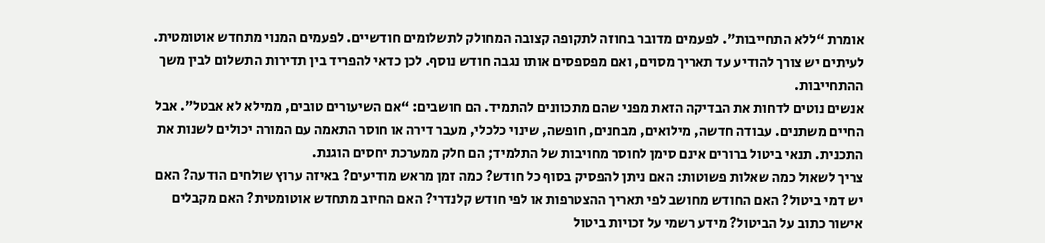אומרת “ללא התחייבות”. לפעמים מדובר בחוזה לתקופה קצובה המחולק לתשלומים חודשיים. לפעמים המנוי מתחדש אוטומטית. לעיתים יש צורך להודיע עד תאריך מסוים, ואם מפספסים אותו נגבה חודש נוסף. לכן כדאי להפריד בין תדירות התשלום לבין משך ההתחייבות.
אנשים נוטים לדחות את הבדיקה הזאת מפני שהם מתכוונים להתמיד. הם חושבים: “אם השיעורים טובים, ממילא לא אבטל”. אבל החיים משתנים. עבודה חדשה, מילואים, מבחנים, חופשה, שינוי כלכלי, מעבר דירה או חוסר התאמה עם המורה יכולים לשנות את התכנית. תנאי ביטול ברורים אינם סימן לחוסר מחויבות של התלמיד; הם חלק ממערכת יחסים הוגנת.
צריך לשאול כמה שאלות פשוטות: האם ניתן להפסיק בסוף כל חודש? כמה זמן מראש מודיעים? באיזה ערוץ שולחים הודעה? האם יש דמי ביטול? האם החודש מחושב לפי תאריך ההצטרפות או לפי חודש קלנדרי? האם החיוב מתחדש אוטומטית? האם מקבלים אישור כתוב על הביטול? מידע רשמי על זכויות ביטול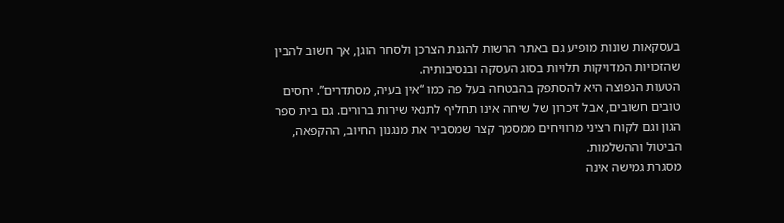בעסקאות שונות מופיע גם באתר הרשות להגנת הצרכן ולסחר הוגן, אך חשוב להבין שהזכויות המדויקות תלויות בסוג העסקה ובנסיבותיה.
הטעות הנפוצה היא להסתפק בהבטחה בעל פה כמו “אין בעיה, מסתדרים”. יחסים טובים חשובים, אבל זיכרון של שיחה אינו תחליף לתנאי שירות ברורים. גם בית ספר הגון וגם לקוח רציני מרוויחים ממסמך קצר שמסביר את מנגנון החיוב, ההקפאה, הביטול וההשלמות.
מסגרת גמישה אינה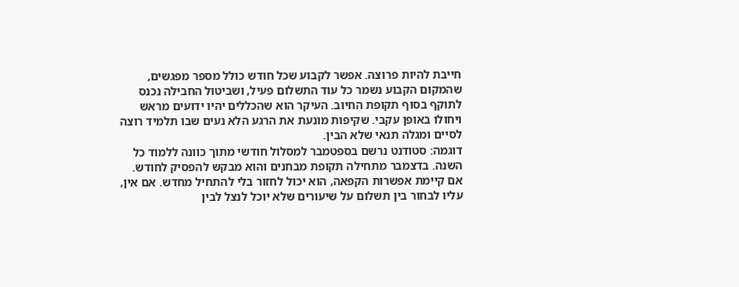חייבת להיות פרוצה. אפשר לקבוע שכל חודש כולל מספר מפגשים, שהמקום הקבוע נשמר כל עוד התשלום פעיל, ושביטול החבילה נכנס לתוקף בסוף תקופת החיוב. העיקר הוא שהכללים יהיו ידועים מראש ויחולו באופן עקבי. שקיפות מונעת את הרגע הלא נעים שבו תלמיד רוצה לסיים ומגלה תנאי שלא הבין.
דוגמה: סטודנט נרשם בספטמבר למסלול חודשי מתוך כוונה ללמוד כל השנה. בדצמבר מתחילה תקופת מבחנים והוא מבקש להפסיק לחודש. אם קיימת אפשרות הקפאה, הוא יכול לחזור בלי להתחיל מחדש. אם אין, עליו לבחור בין תשלום על שיעורים שלא יוכל לנצל לבין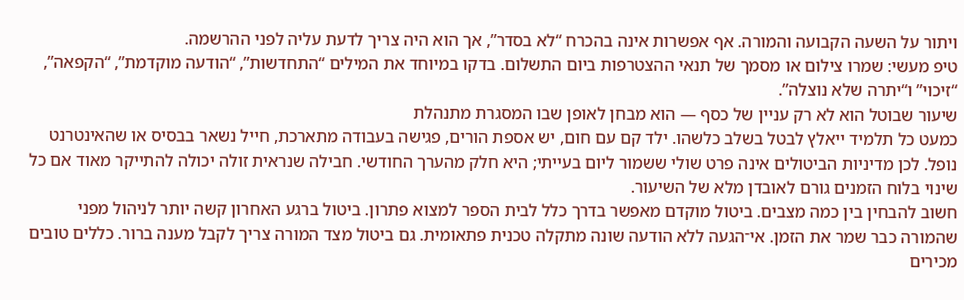ויתור על השעה הקבועה והמורה. אף אפשרות אינה בהכרח “לא בסדר”, אך הוא היה צריך לדעת עליה לפני ההרשמה.
טיפ מעשי: שמרו צילום או מסמך של תנאי ההצטרפות ביום התשלום. בדקו במיוחד את המילים “התחדשות”, “הודעה מוקדמת”, “הקפאה”, “זיכוי” ו“יתרה שלא נוצלה”.
שיעור שבוטל הוא לא רק עניין של כסף — הוא מבחן לאופן שבו המסגרת מתנהלת
כמעט כל תלמיד ייאלץ לבטל בשלב כלשהו. ילד קם עם חום, יש אספת הורים, פגישה בעבודה מתארכת, חייל נשאר בבסיס או שהאינטרנט נופל. לכן מדיניות הביטולים אינה פרט שולי ששמור ליום בעייתי; היא חלק מהערך החודשי. חבילה שנראית זולה יכולה להתייקר מאוד אם כל שינוי בלוח הזמנים גורם לאובדן מלא של השיעור.
חשוב להבחין בין כמה מצבים. ביטול מוקדם מאפשר בדרך כלל לבית הספר למצוא פתרון. ביטול ברגע האחרון קשה יותר לניהול מפני שהמורה כבר שמר את הזמן. אי־הגעה ללא הודעה שונה מתקלה טכנית פתאומית. גם ביטול מצד המורה צריך לקבל מענה ברור. כללים טובים מכירים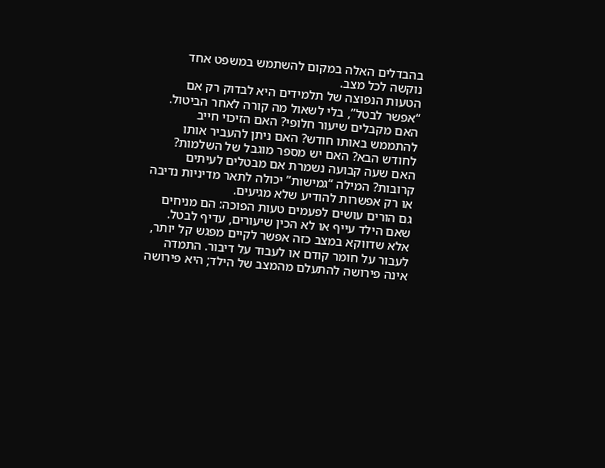בהבדלים האלה במקום להשתמש במשפט אחד נוקשה לכל מצב.
הטעות הנפוצה של תלמידים היא לבדוק רק אם “אפשר לבטל”, בלי לשאול מה קורה לאחר הביטול. האם מקבלים שיעור חלופי? האם הזיכוי חייב להתממש באותו חודש? האם ניתן להעביר אותו לחודש הבא? האם יש מספר מוגבל של השלמות? האם שעה קבועה נשמרת אם מבטלים לעיתים קרובות? המילה “גמישות” יכולה לתאר מדיניות נדיבה או רק אפשרות להודיע שלא מגיעים.
גם הורים עושים לפעמים טעות הפוכה: הם מניחים שאם הילד עייף או לא הכין שיעורים, עדיף לבטל. אלא שדווקא במצב כזה אפשר לקיים מפגש קל יותר, לעבור על חומר קודם או לעבוד על דיבור. התמדה אינה פירושה להתעלם מהמצב של הילד; היא פירושה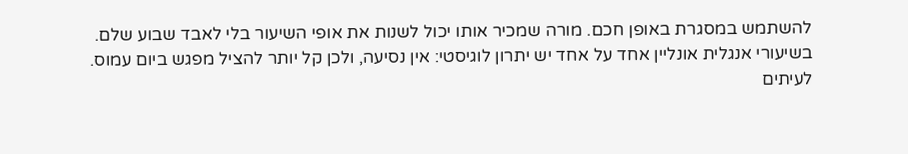להשתמש במסגרת באופן חכם. מורה שמכיר אותו יכול לשנות את אופי השיעור בלי לאבד שבוע שלם.
בשיעורי אנגלית אונליין אחד על אחד יש יתרון לוגיסטי: אין נסיעה, ולכן קל יותר להציל מפגש ביום עמוס. לעיתים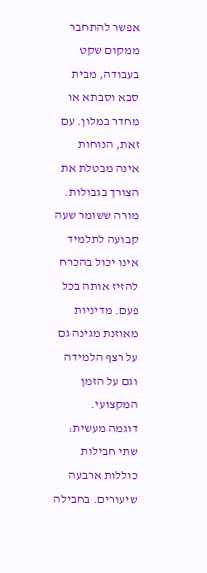אפשר להתחבר ממקום שקט בעבודה, מבית סבא וסבתא או מחדר במלון. עם זאת, הנוחות אינה מבטלת את הצורך בגבולות. מורה ששומר שעה קבועה לתלמיד אינו יכול בהכרח להזיז אותה בכל פעם. מדיניות מאוזנת מגינה גם על רצף הלמידה וגם על הזמן המקצועי.
דוגמה מעשית: שתי חבילות כוללות ארבעה שיעורים. בחבילה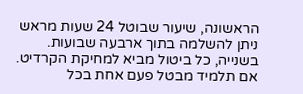הראשונה, שיעור שבוטל 24 שעות מראש ניתן להשלמה בתוך ארבעה שבועות. בשנייה, כל ביטול מביא למחיקת הקרדיט. אם תלמיד מבטל פעם אחת בכל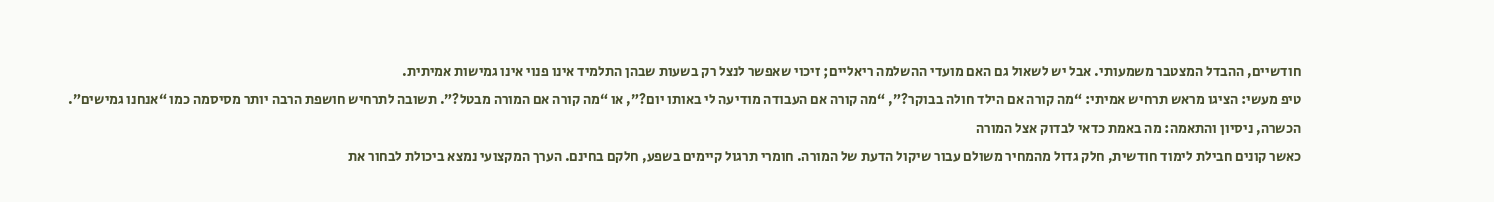חודשיים, ההבדל המצטבר משמעותי. אבל יש לשאול גם האם מועדי ההשלמה ריאליים; זיכוי שאפשר לנצל רק בשעות שבהן התלמיד אינו פנוי אינו גמישות אמיתית.
טיפ מעשי: הציגו מראש תרחיש אמיתי: “מה קורה אם הילד חולה בבוקר?”, “מה קורה אם העבודה מודיעה לי באותו יום?”, או “מה קורה אם המורה מבטל?”. תשובה לתרחיש חושפת הרבה יותר מסיסמה כמו “אנחנו גמישים”.
הכשרה, ניסיון והתאמה: מה באמת כדאי לבדוק אצל המורה
כאשר קונים חבילת לימוד חודשית, חלק גדול מהמחיר משולם עבור שיקול הדעת של המורה. חומרי תרגול קיימים בשפע, חלקם בחינם. הערך המקצועי נמצא ביכולת לבחור את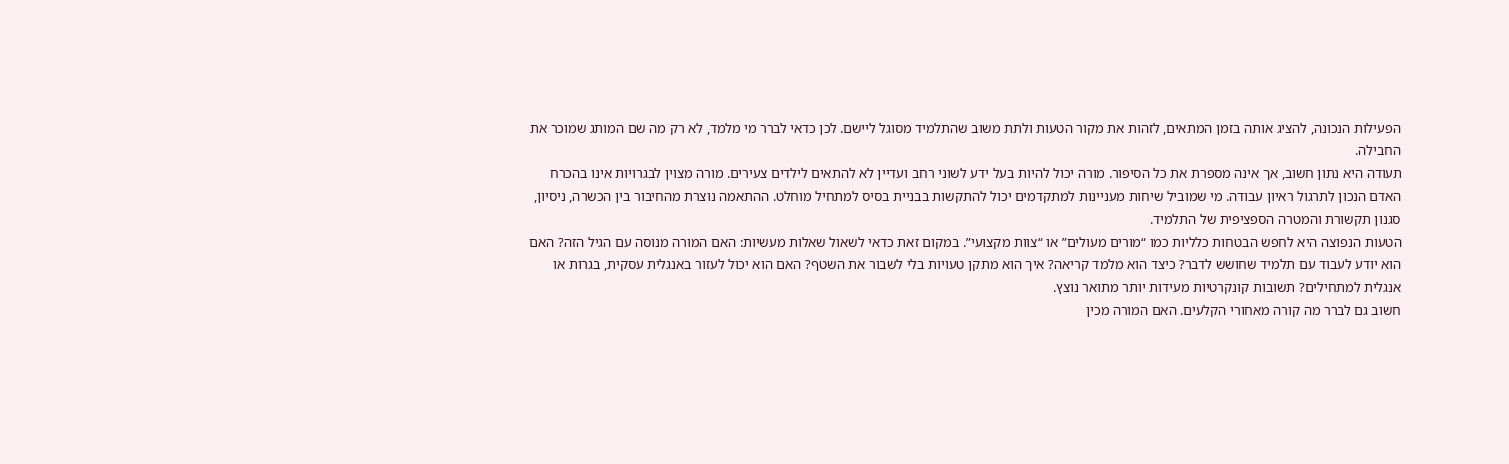הפעילות הנכונה, להציג אותה בזמן המתאים, לזהות את מקור הטעות ולתת משוב שהתלמיד מסוגל ליישם. לכן כדאי לברר מי מלמד, לא רק מה שם המותג שמוכר את החבילה.
תעודה היא נתון חשוב, אך אינה מספרת את כל הסיפור. מורה יכול להיות בעל ידע לשוני רחב ועדיין לא להתאים לילדים צעירים. מורה מצוין לבגרויות אינו בהכרח האדם הנכון לתרגול ראיון עבודה. מי שמוביל שיחות מעניינות למתקדמים יכול להתקשות בבניית בסיס למתחיל מוחלט. ההתאמה נוצרת מהחיבור בין הכשרה, ניסיון, סגנון תקשורת והמטרה הספציפית של התלמיד.
הטעות הנפוצה היא לחפש הבטחות כלליות כמו “מורים מעולים” או “צוות מקצועי”. במקום זאת כדאי לשאול שאלות מעשיות: האם המורה מנוסה עם הגיל הזה? האם הוא יודע לעבוד עם תלמיד שחושש לדבר? כיצד הוא מלמד קריאה? איך הוא מתקן טעויות בלי לשבור את השטף? האם הוא יכול לעזור באנגלית עסקית, בגרות או אנגלית למתחילים? תשובות קונקרטיות מעידות יותר מתואר נוצץ.
חשוב גם לברר מה קורה מאחורי הקלעים. האם המורה מכין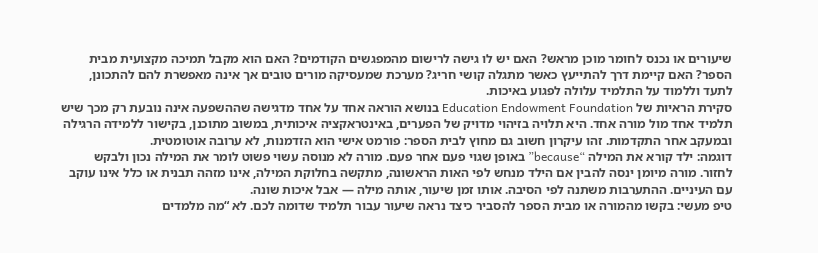שיעורים או נכנס לחומר מוכן מראש? האם יש לו גישה לרישום מהמפגשים הקודמים? האם הוא מקבל תמיכה מקצועית מבית הספר? האם קיימת דרך להתייעץ כאשר מתגלה קושי חריג? מערכת שמעסיקה מורים טובים אך אינה מאפשרת להם להתכונן, לתעד וללמוד על התלמיד עלולה לפגוע באיכות.
סקירת הראיות של Education Endowment Foundation בנושא הוראה אחד על אחד מדגישה שההשפעה אינה נובעת רק מכך שיש תלמיד אחד מול מורה אחד. היא תלויה בזיהוי מדויק של הפערים, באינטראקציה איכותית, במשוב מתוכנן, בקישור ללמידה הרגילה ובמעקב אחר התקדמות. זהו עיקרון חשוב גם מחוץ לבית הספר: פורמט אישי הוא הזדמנות, לא ערובה אוטומטית.
דוגמה: ילד קורא את המילה “because” באופן שגוי פעם אחר פעם. מורה לא מנוסה עשוי פשוט לומר את המילה נכון ולבקש לחזור. מורה מיומן ינסה להבין אם הילד מנחש לפי האות הראשונה, מתקשה בחלוקת המילה, אינו מזהה תבנית או כלל אינו עוקב עם העיניים. ההתערבות משתנה לפי הסיבה. אותו זמן שיעור, אותה מילה — אבל איכות שונה.
טיפ מעשי: בקשו מהמורה או מבית הספר להסביר כיצד נראה שיעור עבור תלמיד שדומה לכם. לא “מה מלמדים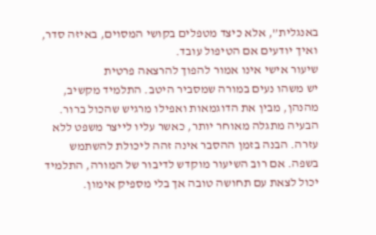באנגלית”, אלא כיצד מטפלים בקושי המסוים, באיזה סדר, ואיך יודעים אם הטיפול עובד.
שיעור אישי אינו אמור להפוך להרצאה פרטית
יש משהו נעים במורה שמסביר היטב. התלמיד מקשיב, מהנהן, מבין את הדוגמאות ואפילו מרגיש שהכול ברור. הבעיה מתגלה מאוחר יותר, כאשר עליו לייצר משפט ללא עזרה. הבנה בזמן ההסבר אינה זהה ליכולת להשתמש בשפה. אם רוב השיעור מוקדש לדיבור של המורה, התלמיד יכול לצאת עם תחושה טובה אך בלי מספיק אימון.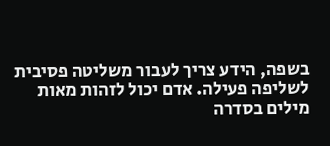בשפה, הידע צריך לעבור משליטה פסיבית לשליפה פעילה. אדם יכול לזהות מאות מילים בסדרה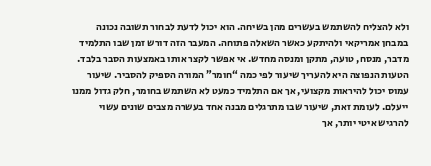ולא להצליח להשתמש בעשרים מהן בשיחה. הוא יכול לדעת לבחור תשובה נכונה במבחן אמריקאי ולהיתקע כאשר השאלה פתוחה. המעבר הזה דורש זמן שבו התלמיד מדבר, מנסח, טועה, מתקן ומנסה מחדש. אי אפשר לקצר אותו באמצעות הסבר בלבד.
הטעות הנפוצה היא להעריך שיעור לפי כמה “חומר” המורה הספיק להסביר. שיעור עמוס יכול להיראות מקצועי, אך אם התלמיד כמעט לא השתמש בחומר, חלק גדול ממנו ייעלם. לעומת זאת, שיעור שבו מתרגלים מבנה אחד בעשרה מצבים שונים עשוי להרגיש איטי יותר, אך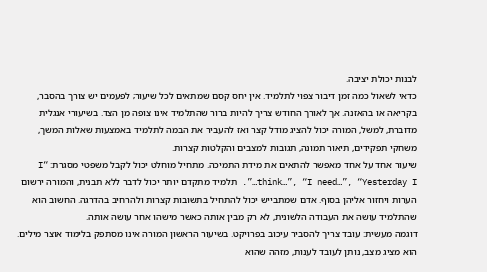לבנות יכולת יציבה.
כדאי לשאול כמה זמן דיבור צפוי לתלמיד. אין יחס קסם שמתאים לכל שיעור; לפעמים יש צורך בהסבר, בקריאה או בהאזנה. אך לאורך החודש צריך להיות ברור שהתלמיד אינו צופה מן הצד. בשיעורי אנגלית מדוברת, למשל, המורה יכול להציג מודל קצר ואז להעביר את הבמה לתלמיד באמצעות שאלות המשך, משחקי תפקידים, תיאור תמונה, תגובות למצבים והקלטות קצרות.
שיעור אחד על אחד מאפשר להתאים את מידת התמיכה. מתחיל מוחלט יכול לקבל משפטי מסגרת: “I think…”, “I need…”, “Yesterday I…”. תלמיד מתקדם יותר יכול לדבר ללא תבנית, והמורה ירשום הערות ויחזור אליהן בסוף. אדם שמתבייש יכול להתחיל בתשובות קצרות ולהרחיב בהדרגה. החשוב הוא שהתלמיד עושה את העבודה הלשונית, לא רק מבין אותה כאשר מישהו אחר עושה אותה.
דוגמה מעשית: עובד צריך להסביר עיכוב בפרויקט. בשיעור הראשון המורה אינו מסתפק בלימוד אוצר מילים. הוא מציג מצב, נותן לעובד לענות, מזהה שהוא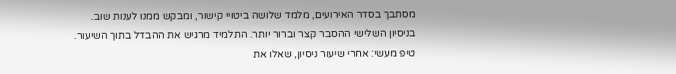מסתבך בסדר האירועים, מלמד שלושה ביטויי קישור, ומבקש ממנו לענות שוב. בניסיון השלישי ההסבר קצר וברור יותר. התלמיד מרגיש את ההבדל בתוך השיעור.
טיפ מעשי: אחרי שיעור ניסיון, שאלו את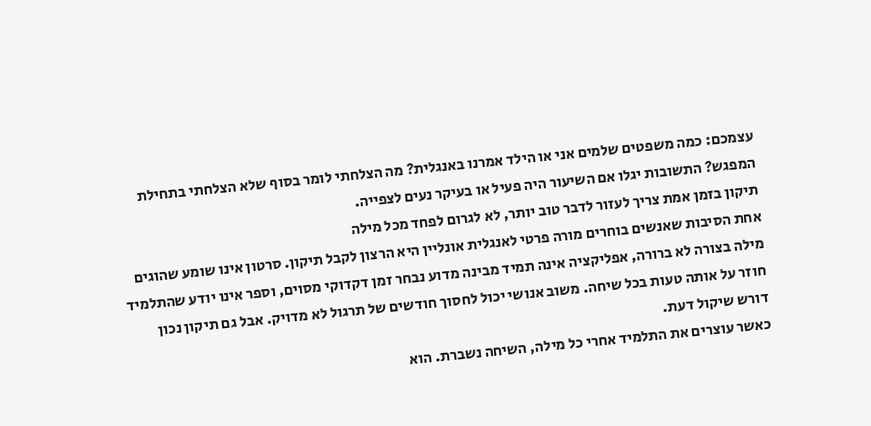עצמכם: כמה משפטים שלמים אני או הילד אמרנו באנגלית? מה הצלחתי לומר בסוף שלא הצלחתי בתחילת המפגש? התשובות יגלו אם השיעור היה פעיל או בעיקר נעים לצפייה.
תיקון בזמן אמת צריך לעזור לדבר טוב יותר, לא לגרום לפחד מכל מילה
אחת הסיבות שאנשים בוחרים מורה פרטי לאנגלית אונליין היא הרצון לקבל תיקון. סרטון אינו שומע שהוגים מילה בצורה לא ברורה, אפליקציה אינה תמיד מבינה מדוע נבחר זמן דקדוקי מסוים, וספר אינו יודע שהתלמיד חוזר על אותה טעות בכל שיחה. משוב אנושי יכול לחסוך חודשים של תרגול לא מדויק. אבל גם תיקון נכון דורש שיקול דעת.
כאשר עוצרים את התלמיד אחרי כל מילה, השיחה נשברת. הוא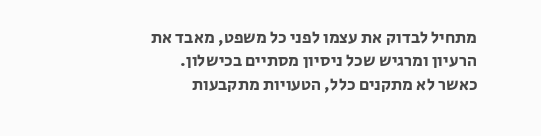מתחיל לבדוק את עצמו לפני כל משפט, מאבד את הרעיון ומרגיש שכל ניסיון מסתיים בכישלון. כאשר לא מתקנים כלל, הטעויות מתקבעות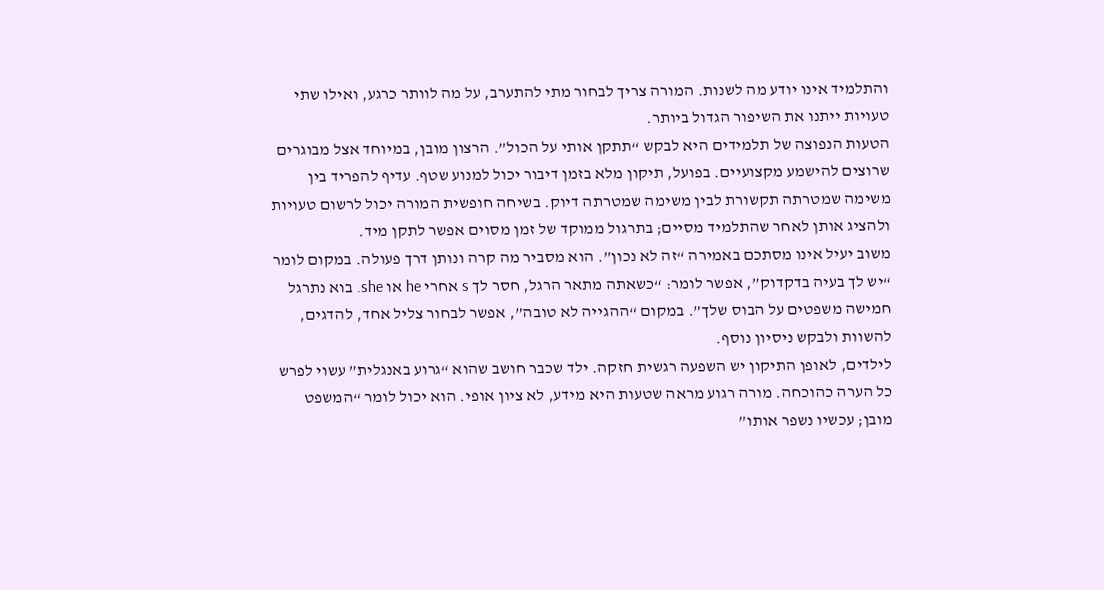והתלמיד אינו יודע מה לשנות. המורה צריך לבחור מתי להתערב, על מה לוותר כרגע, ואילו שתי טעויות ייתנו את השיפור הגדול ביותר.
הטעות הנפוצה של תלמידים היא לבקש “תתקן אותי על הכול”. הרצון מובן, במיוחד אצל מבוגרים שרוצים להישמע מקצועיים. בפועל, תיקון מלא בזמן דיבור יכול למנוע שטף. עדיף להפריד בין משימה שמטרתה תקשורת לבין משימה שמטרתה דיוק. בשיחה חופשית המורה יכול לרשום טעויות ולהציג אותן לאחר שהתלמיד מסיים; בתרגול ממוקד של זמן מסוים אפשר לתקן מיד.
משוב יעיל אינו מסתכם באמירה “זה לא נכון”. הוא מסביר מה קרה ונותן דרך פעולה. במקום לומר “יש לך בעיה בדקדוק”, אפשר לומר: “כשאתה מתאר הרגל, חסר לך s אחרי he או she. בוא נתרגל חמישה משפטים על הבוס שלך”. במקום “ההגייה לא טובה”, אפשר לבחור צליל אחד, להדגים, להשוות ולבקש ניסיון נוסף.
לילדים, לאופן התיקון יש השפעה רגשית חזקה. ילד שכבר חושב שהוא “גרוע באנגלית” עשוי לפרש כל הערה כהוכחה. מורה רגוע מראה שטעות היא מידע, לא ציון אופי. הוא יכול לומר “המשפט מובן; עכשיו נשפר אותו”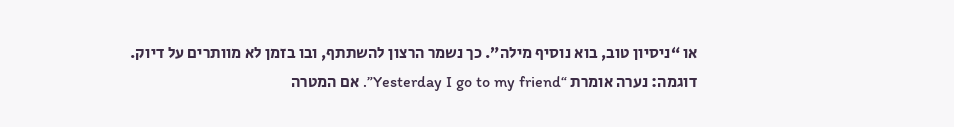או “ניסיון טוב, בוא נוסיף מילה”. כך נשמר הרצון להשתתף, ובו בזמן לא מוותרים על דיוק.
דוגמה: נערה אומרת “Yesterday I go to my friend”. אם המטרה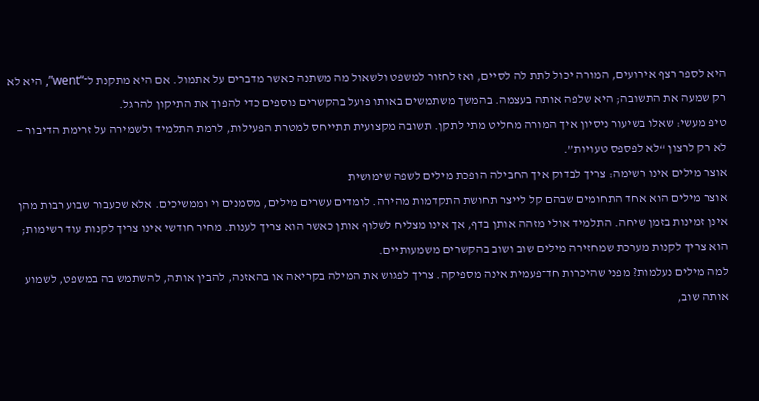היא לספר רצף אירועים, המורה יכול לתת לה לסיים, ואז לחזור למשפט ולשאול מה משתנה כאשר מדברים על אתמול. אם היא מתקנת ל־“went”, היא לא רק שמעה את התשובה; היא שלפה אותה בעצמה. בהמשך משתמשים באותו פועל בהקשרים נוספים כדי להפוך את התיקון להרגל.
טיפ מעשי: שאלו בשיעור ניסיון איך המורה מחליט מתי לתקן. תשובה מקצועית תתייחס למטרת הפעילות, לרמת התלמיד ולשמירה על זרימת הדיבור — לא רק לרצון “לא לפספס טעויות”.
אוצר מילים אינו רשימה: צריך לבדוק איך החבילה הופכת מילים לשפה שימושית
אוצר מילים הוא אחד התחומים שבהם קל לייצר תחושת התקדמות מהירה. לומדים עשרים מילים, מסמנים וי וממשיכים. אלא שכעבור שבוע רבות מהן אינן זמינות בזמן שיחה. התלמיד אולי מזהה אותן בדף, אך אינו מצליח לשלוף אותן כאשר הוא צריך לענות. מחיר חודשי אינו צריך לקנות עוד רשימות; הוא צריך לקנות מערכת שמחזירה מילים שוב ושוב בהקשרים משמעותיים.
למה מילים נעלמות? מפני שהיכרות חד־פעמית אינה מספיקה. צריך לפגוש את המילה בקריאה או בהאזנה, להבין אותה, להשתמש בה במשפט, לשמוע אותה שוב,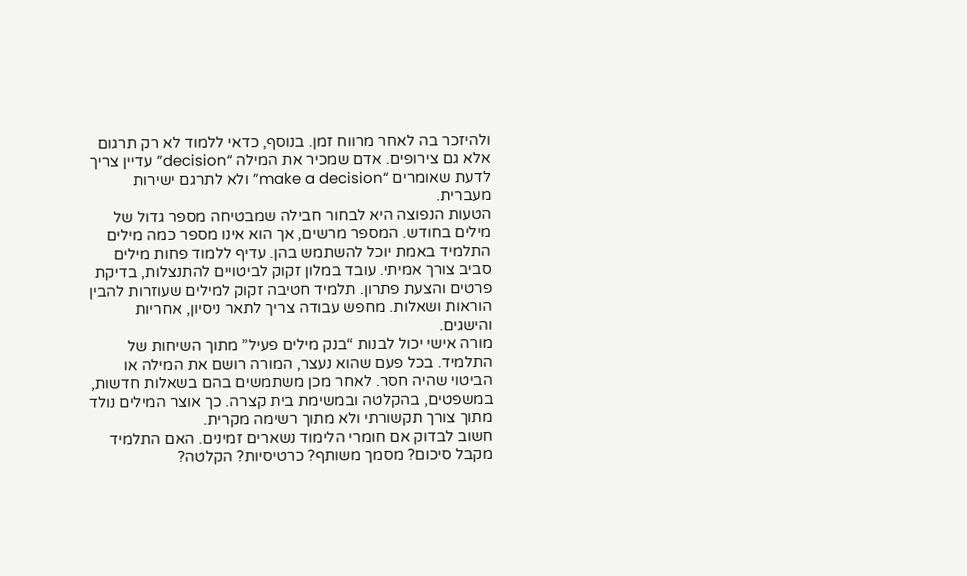ולהיזכר בה לאחר מרווח זמן. בנוסף, כדאי ללמוד לא רק תרגום אלא גם צירופים. אדם שמכיר את המילה “decision” עדיין צריך לדעת שאומרים “make a decision” ולא לתרגם ישירות מעברית.
הטעות הנפוצה היא לבחור חבילה שמבטיחה מספר גדול של מילים בחודש. המספר מרשים, אך הוא אינו מספר כמה מילים התלמיד באמת יוכל להשתמש בהן. עדיף ללמוד פחות מילים סביב צורך אמיתי. עובד במלון זקוק לביטויים להתנצלות, בדיקת פרטים והצעת פתרון. תלמיד חטיבה זקוק למילים שעוזרות להבין הוראות ושאלות. מחפש עבודה צריך לתאר ניסיון, אחריות והישגים.
מורה אישי יכול לבנות “בנק מילים פעיל” מתוך השיחות של התלמיד. בכל פעם שהוא נעצר, המורה רושם את המילה או הביטוי שהיה חסר. לאחר מכן משתמשים בהם בשאלות חדשות, במשפטים, בהקלטה ובמשימת בית קצרה. כך אוצר המילים נולד מתוך צורך תקשורתי ולא מתוך רשימה מקרית.
חשוב לבדוק אם חומרי הלימוד נשארים זמינים. האם התלמיד מקבל סיכום? מסמך משותף? כרטיסיות? הקלטה?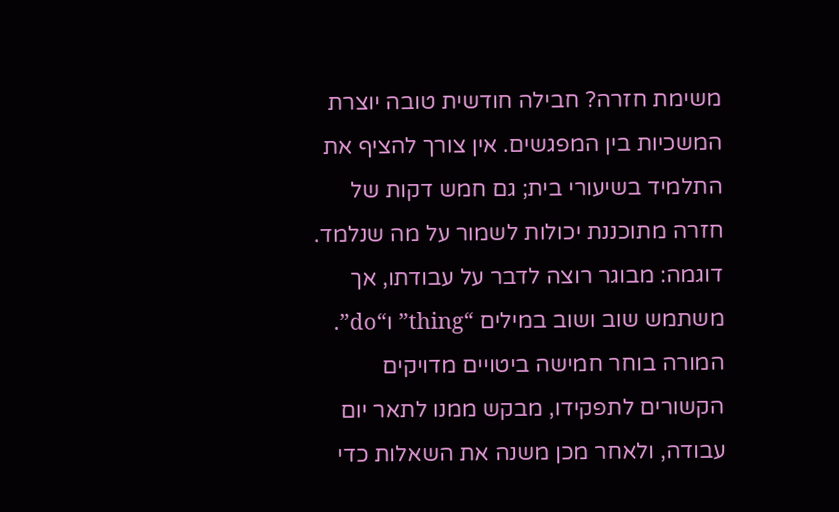משימת חזרה? חבילה חודשית טובה יוצרת המשכיות בין המפגשים. אין צורך להציף את התלמיד בשיעורי בית; גם חמש דקות של חזרה מתוכננת יכולות לשמור על מה שנלמד.
דוגמה: מבוגר רוצה לדבר על עבודתו, אך משתמש שוב ושוב במילים “thing” ו“do”. המורה בוחר חמישה ביטויים מדויקים הקשורים לתפקידו, מבקש ממנו לתאר יום עבודה, ולאחר מכן משנה את השאלות כדי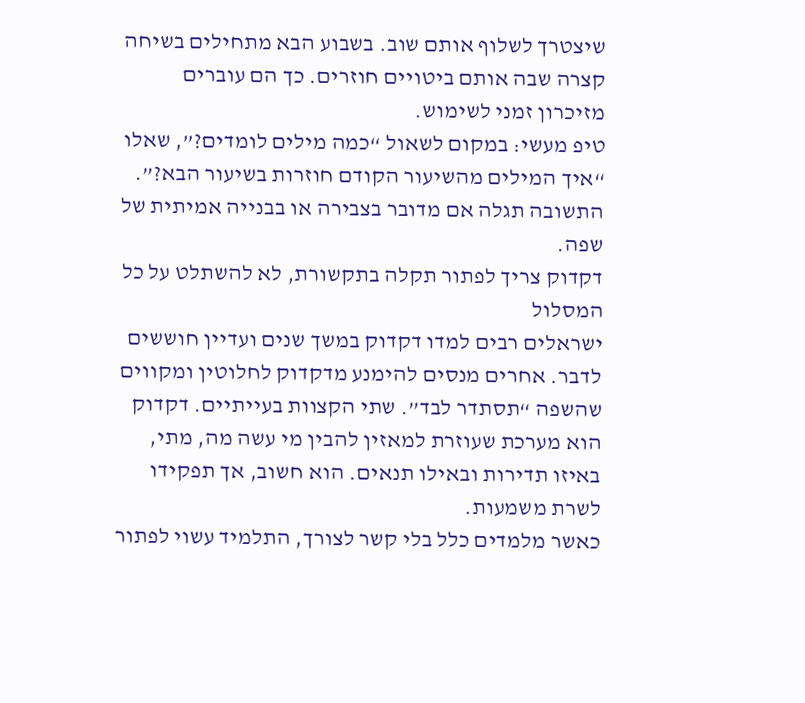שיצטרך לשלוף אותם שוב. בשבוע הבא מתחילים בשיחה קצרה שבה אותם ביטויים חוזרים. כך הם עוברים מזיכרון זמני לשימוש.
טיפ מעשי: במקום לשאול “כמה מילים לומדים?”, שאלו “איך המילים מהשיעור הקודם חוזרות בשיעור הבא?”. התשובה תגלה אם מדובר בצבירה או בבנייה אמיתית של שפה.
דקדוק צריך לפתור תקלה בתקשורת, לא להשתלט על כל המסלול
ישראלים רבים למדו דקדוק במשך שנים ועדיין חוששים לדבר. אחרים מנסים להימנע מדקדוק לחלוטין ומקווים שהשפה “תסתדר לבד”. שתי הקצוות בעייתיים. דקדוק הוא מערכת שעוזרת למאזין להבין מי עשה מה, מתי, באיזו תדירות ובאילו תנאים. הוא חשוב, אך תפקידו לשרת משמעות.
כאשר מלמדים כלל בלי קשר לצורך, התלמיד עשוי לפתור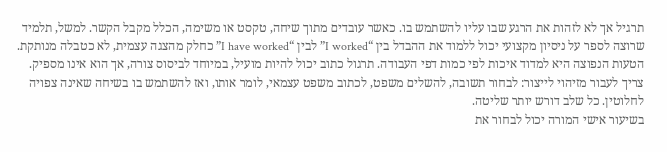תרגיל אך לא לזהות את הרגע שבו עליו להשתמש בו. כאשר עובדים מתוך שיחה, טקסט או משימה, הכלל מקבל הקשר. למשל, תלמיד שרוצה לספר על ניסיון מקצועי יכול ללמוד את ההבדל בין “I worked” לבין “I have worked” כחלק מהצגה עצמית, לא כטבלה מנותקת.
הטעות הנפוצה היא למדוד איכות לפי כמות דפי העבודה. תרגול כתוב יכול להיות מועיל, במיוחד לביסוס צורה, אך הוא אינו מספיק. צריך לעבור מזיהוי לייצור: לבחור תשובה, להשלים משפט, לכתוב משפט עצמאי, לומר אותו, ואז להשתמש בו בשיחה שאינה צפויה לחלוטין. כל שלב דורש יותר שליטה.
בשיעור אישי המורה יכול לבחור את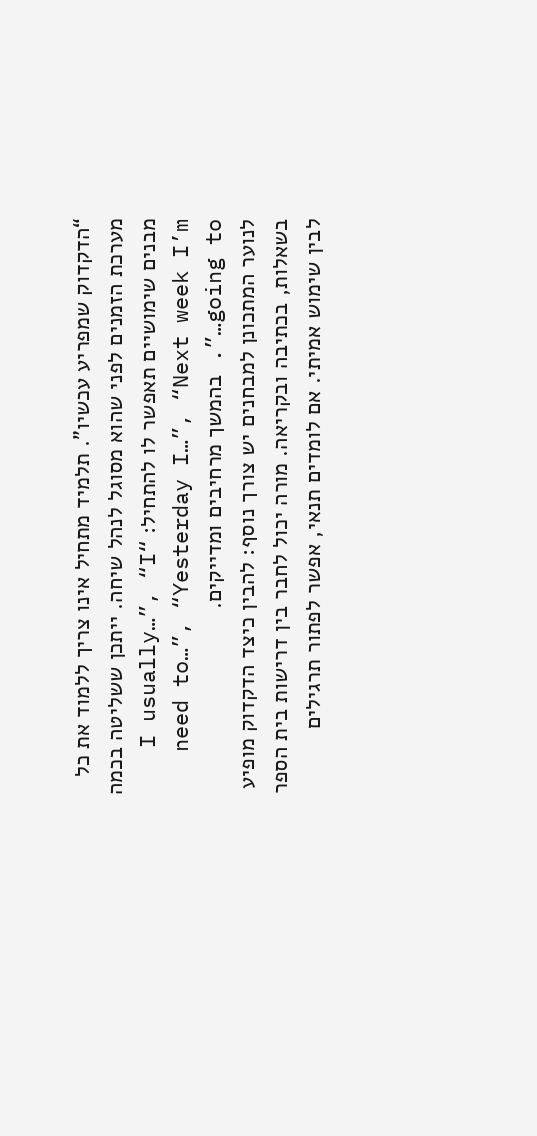“הדקדוק שמפריע עכשיו”. תלמיד מתחיל אינו צריך ללמוד את כל מערכת הזמנים לפני שהוא מסוגל לנהל שיחה. ייתכן ששליטה בכמה מבנים שימושיים תאפשר לו להתחיל: “I usually…”, “I need to…”, “Yesterday I…”, “Next week I’m going to…”. בהמשך מרחיבים ומדייקים.
לנוער המתכונן למבחנים יש צורך נוסף: להבין כיצד הדקדוק מופיע בשאלות, בכתיבה ובקריאה. מורה יכול לחבר בין דרישות בית הספר לבין שימוש אמיתי. אם לומדים תנאי, אפשר לפתור תרגילים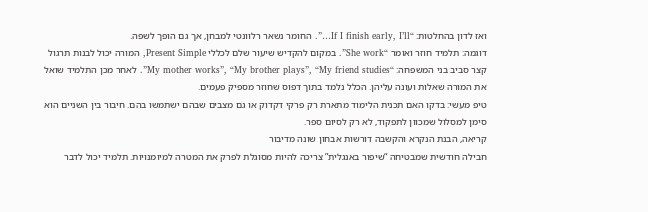ואז לדון בהחלטות: “If I finish early, I’ll…”. החומר נשאר רלוונטי למבחן, אך גם הופך לשפה.
דוגמה: תלמיד חוזר ואומר “She work”. במקום להקדיש שיעור שלם לכללי Present Simple, המורה יכול לבנות תרגול קצר סביב בני המשפחה: “My mother works”, “My brother plays”, “My friend studies”. לאחר מכן התלמיד שואל את המורה שאלות ועונה עליהן. הכלל נלמד בתוך דפוס שחוזר מספיק פעמים.
טיפ מעשי: בדקו האם תכנית הלימוד מתארת רק פרקי דקדוק או גם מצבים שבהם ישתמשו בהם. חיבור בין השניים הוא סימן למסלול שמכוון לתפקוד, לא רק לסיום ספר.
קריאה, הבנת הנקרא והקשבה דורשות אבחון שונה מדיבור
חבילה חודשית שמבטיחה “שיפור באנגלית” צריכה להיות מסוגלת לפרק את המטרה למיומנויות. תלמיד יכול לדבר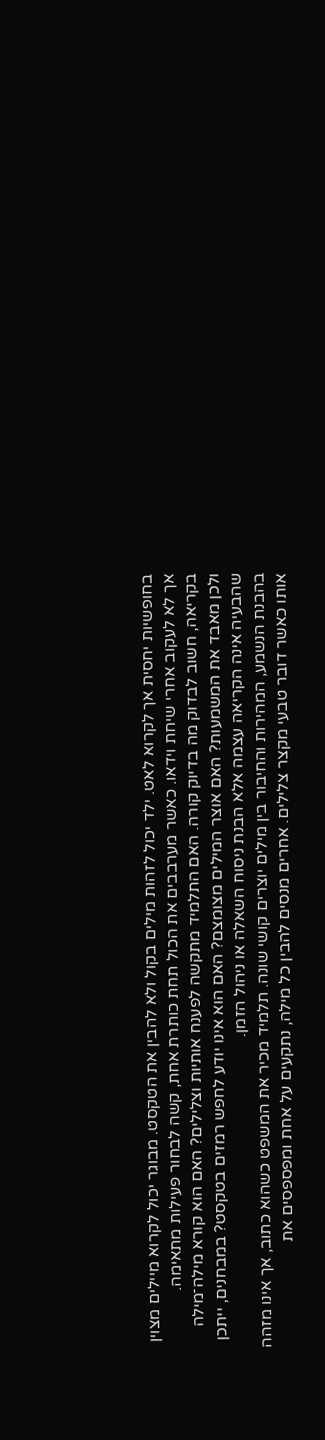בחופשיות יחסית אך לקרוא לאט. ילד יכול לזהות מילים בקול ולא להבין את הטקסט. מבוגר יכול לקרוא מיילים מצוין אך לא לעקוב אחרי שיחת וידאו. כאשר מערבבים את הכול תחת כותרת אחת, קשה לבחור פעילות מתאימה.
בקריאה, חשוב לבדוק מה בדיוק קורה. האם התלמיד מתקשה לפענח אותיות וצלילים? האם הוא קורא מילה־מילה ולכן מאבד את המשמעות? האם אוצר המילים מצומצם? האם הוא אינו יודע לחפש רמזים בטקסט? במבחנים, ייתכן שהבעיה אינה הקריאה עצמה אלא הבנת ניסוח השאלה או ניהול הזמן.
בהבנת הנשמע, המהירות והחיבור בין מילים יוצרים קושי שונה. תלמיד מכיר את המשפט כשהוא כתוב, אך אינו מזהה אותו כאשר דובר טבעי מקצר צלילים. אחרים מנסים להבין כל מילה, נתקעים על אחת ומפספסים את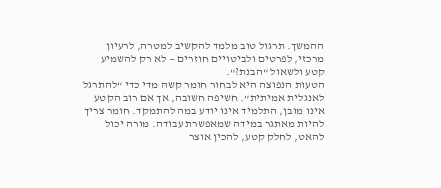ההמשך. תרגול טוב מלמד להקשיב למטרה, לרעיון מרכזי, לפרטים ולביטויים חוזרים — לא רק להשמיע קטע ולשאול “הבנת?”.
הטעות הנפוצה היא לבחור חומר קשה מדי כדי “להתרגל לאנגלית אמיתית”. חשיפה חשובה, אך אם רוב הקטע אינו מובן, התלמיד אינו יודע במה להתמקד. חומר צריך להיות מאתגר במידה שמאפשרת עבודה. מורה יכול להאט, לחלק קטע, להכין אוצר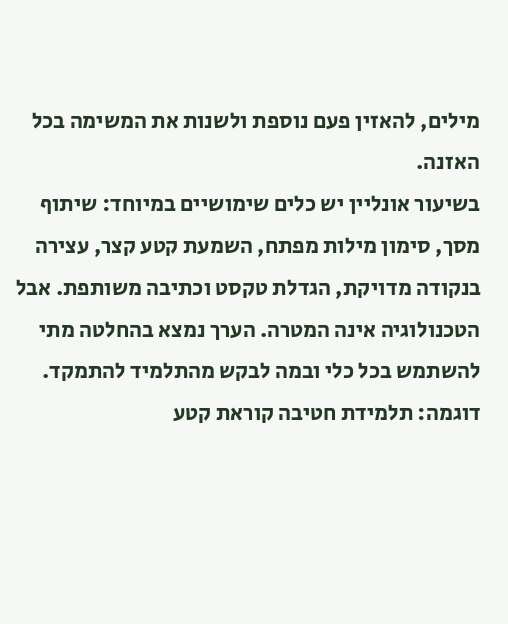מילים, להאזין פעם נוספת ולשנות את המשימה בכל האזנה.
בשיעור אונליין יש כלים שימושיים במיוחד: שיתוף מסך, סימון מילות מפתח, השמעת קטע קצר, עצירה בנקודה מדויקת, הגדלת טקסט וכתיבה משותפת. אבל הטכנולוגיה אינה המטרה. הערך נמצא בהחלטה מתי להשתמש בכל כלי ובמה לבקש מהתלמיד להתמקד.
דוגמה: תלמידת חטיבה קוראת קטע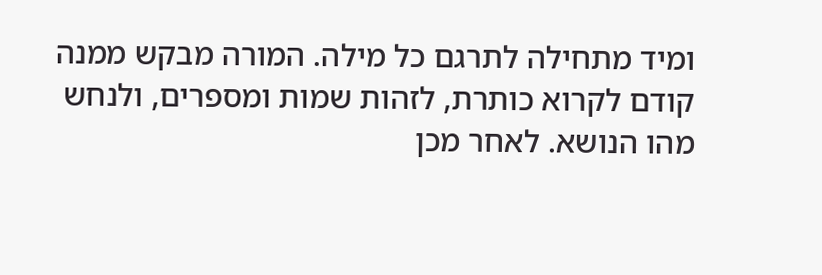ומיד מתחילה לתרגם כל מילה. המורה מבקש ממנה קודם לקרוא כותרת, לזהות שמות ומספרים, ולנחש מהו הנושא. לאחר מכן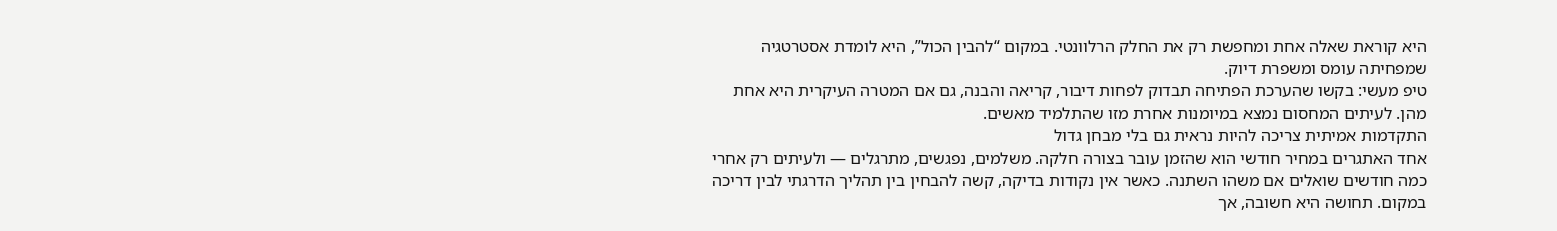היא קוראת שאלה אחת ומחפשת רק את החלק הרלוונטי. במקום “להבין הכול”, היא לומדת אסטרטגיה שמפחיתה עומס ומשפרת דיוק.
טיפ מעשי: בקשו שהערכת הפתיחה תבדוק לפחות דיבור, קריאה והבנה, גם אם המטרה העיקרית היא אחת מהן. לעיתים המחסום נמצא במיומנות אחרת מזו שהתלמיד מאשים.
התקדמות אמיתית צריכה להיות נראית גם בלי מבחן גדול
אחד האתגרים במחיר חודשי הוא שהזמן עובר בצורה חלקה. משלמים, נפגשים, מתרגלים — ולעיתים רק אחרי כמה חודשים שואלים אם משהו השתנה. כאשר אין נקודות בדיקה, קשה להבחין בין תהליך הדרגתי לבין דריכה במקום. תחושה היא חשובה, אך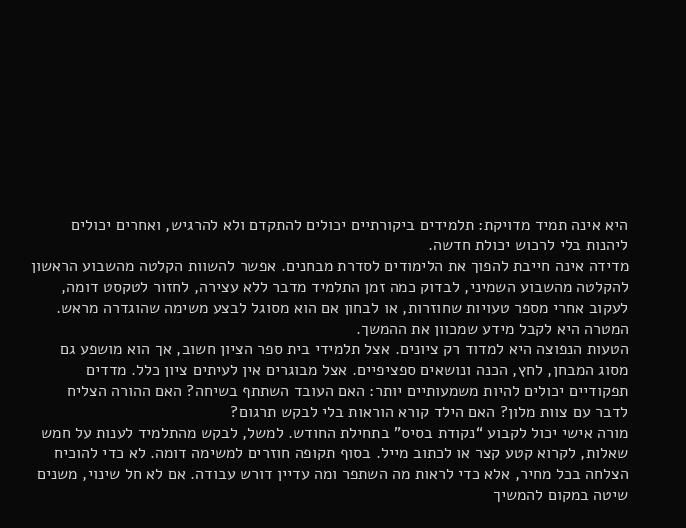היא אינה תמיד מדויקת: תלמידים ביקורתיים יכולים להתקדם ולא להרגיש, ואחרים יכולים ליהנות בלי לרכוש יכולת חדשה.
מדידה אינה חייבת להפוך את הלימודים לסדרת מבחנים. אפשר להשוות הקלטה מהשבוע הראשון להקלטה מהשבוע השמיני, לבדוק כמה זמן התלמיד מדבר ללא עצירה, לחזור לטקסט דומה, לעקוב אחרי מספר טעויות שחוזרות, או לבחון אם הוא מסוגל לבצע משימה שהוגדרה מראש. המטרה היא לקבל מידע שמכוון את ההמשך.
הטעות הנפוצה היא למדוד רק ציונים. אצל תלמידי בית ספר הציון חשוב, אך הוא מושפע גם מסוג המבחן, לחץ, הכנה ונושאים ספציפיים. אצל מבוגרים אין לעיתים ציון כלל. מדדים תפקודיים יכולים להיות משמעותיים יותר: האם העובד השתתף בשיחה? האם ההורה הצליח לדבר עם צוות מלון? האם הילד קורא הוראות בלי לבקש תרגום?
מורה אישי יכול לקבוע “נקודת בסיס” בתחילת החודש. למשל, לבקש מהתלמיד לענות על חמש שאלות, לקרוא קטע קצר או לכתוב מייל. בסוף תקופה חוזרים למשימה דומה. לא כדי להוכיח הצלחה בכל מחיר, אלא כדי לראות מה השתפר ומה עדיין דורש עבודה. אם לא חל שינוי, משנים שיטה במקום להמשיך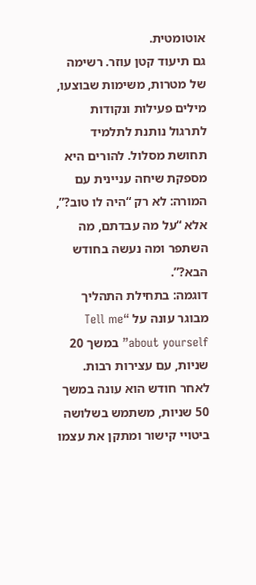אוטומטית.
גם תיעוד קטן עוזר. רשימה של מטרות, משימות שבוצעו, מילים פעילות ונקודות לתרגול נותנת לתלמיד תחושת מסלול. להורים היא מספקת שיחה עניינית עם המורה: לא רק “היה לו טוב?”, אלא “על מה עבדתם, מה השתפר ומה נעשה בחודש הבא?”.
דוגמה: בתחילת התהליך מבוגר עונה על “Tell me about yourself” במשך 20 שניות, עם עצירות רבות. לאחר חודש הוא עונה במשך 50 שניות, משתמש בשלושה ביטויי קישור ומתקן את עצמו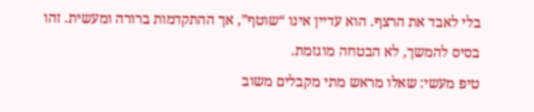בלי לאבד את הרצף. הוא עדיין אינו “שוטף”, אך ההתקדמות ברורה ומעשית. זהו בסיס להמשך, לא הבטחה מוגזמת.
טיפ מעשי: שאלו מראש מתי מקבלים משוב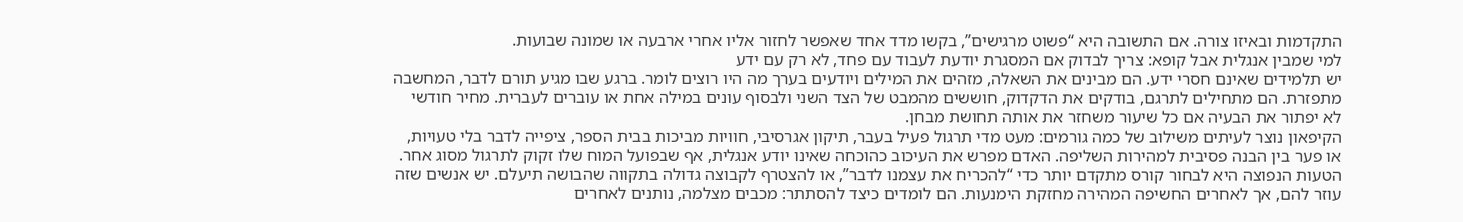התקדמות ובאיזו צורה. אם התשובה היא “פשוט מרגישים”, בקשו מדד אחד שאפשר לחזור אליו אחרי ארבעה או שמונה שבועות.
למי שמבין אנגלית אבל קופא: צריך לבדוק אם המסגרת יודעת לעבוד עם פחד, לא רק עם ידע
יש תלמידים שאינם חסרי ידע. הם מבינים את השאלה, מזהים את המילים ויודעים בערך מה היו רוצים לומר. ברגע שבו מגיע תורם לדבר, המחשבה מתפזרת. הם מתחילים לתרגם, בודקים את הדקדוק, חוששים מהמבט של הצד השני ולבסוף עונים במילה אחת או עוברים לעברית. מחיר חודשי לא יפתור את הבעיה אם כל שיעור משחזר את אותה תחושת מבחן.
הקיפאון נוצר לעיתים משילוב של כמה גורמים: מעט מדי תרגול פעיל בעבר, תיקון אגרסיבי, חוויות מביכות בבית הספר, ציפייה לדבר בלי טעויות, או פער בין הבנה פסיבית למהירות השליפה. האדם מפרש את העיכוב כהוכחה שאינו יודע אנגלית, אף שבפועל המוח שלו זקוק לתרגול מסוג אחר.
הטעות הנפוצה היא לבחור קורס מתקדם יותר כדי “להכריח את עצמנו לדבר”, או להצטרף לקבוצה גדולה בתקווה שהבושה תיעלם. יש אנשים שזה עוזר להם, אך לאחרים החשיפה המהירה מחזקת הימנעות. הם לומדים כיצד להסתתר: מכבים מצלמה, נותנים לאחרים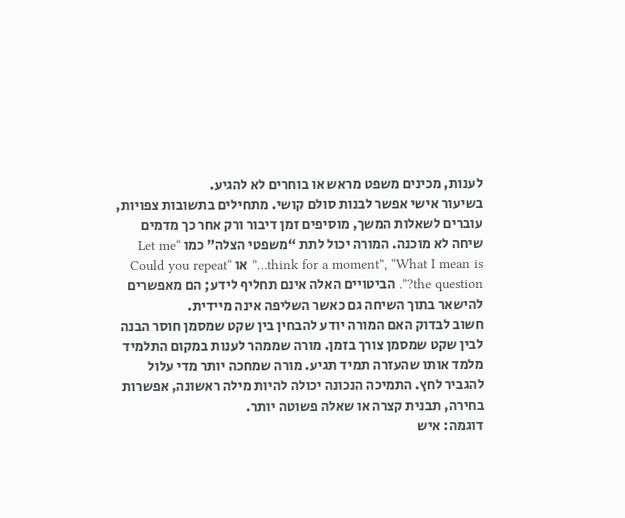לענות, מכינים משפט מראש או בוחרים לא להגיע.
בשיעור אישי אפשר לבנות סולם קושי. מתחילים בתשובות צפויות, עוברים לשאלות המשך, מוסיפים זמן דיבור ורק אחר כך מדמים שיחה לא מוכנה. המורה יכול לתת “משפטי הצלה” כמו “Let me think for a moment”, “What I mean is…” או “Could you repeat the question?”. הביטויים האלה אינם תחליף לידע; הם מאפשרים להישאר בתוך השיחה גם כאשר השליפה אינה מיידית.
חשוב לבדוק האם המורה יודע להבחין בין שקט שמסמן חוסר הבנה לבין שקט שמסמן צורך בזמן. מורה שממהר לענות במקום התלמיד מלמד אותו שהעזרה תמיד תגיע. מורה שמחכה יותר מדי עלול להגביר לחץ. התמיכה הנכונה יכולה להיות מילה ראשונה, אפשרות בחירה, תבנית קצרה או שאלה פשוטה יותר.
דוגמה: איש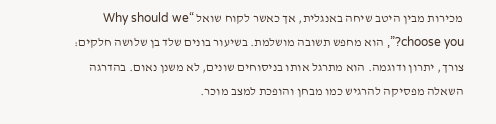מכירות מבין היטב שיחה באנגלית, אך כאשר לקוח שואל “Why should we choose you?”, הוא מחפש תשובה מושלמת. בשיעור בונים שלד בן שלושה חלקים: צורך, יתרון ודוגמה. הוא מתרגל אותו בניסוחים שונים, לא משנן נאום. בהדרגה השאלה מפסיקה להרגיש כמו מבחן והופכת למצב מוכר.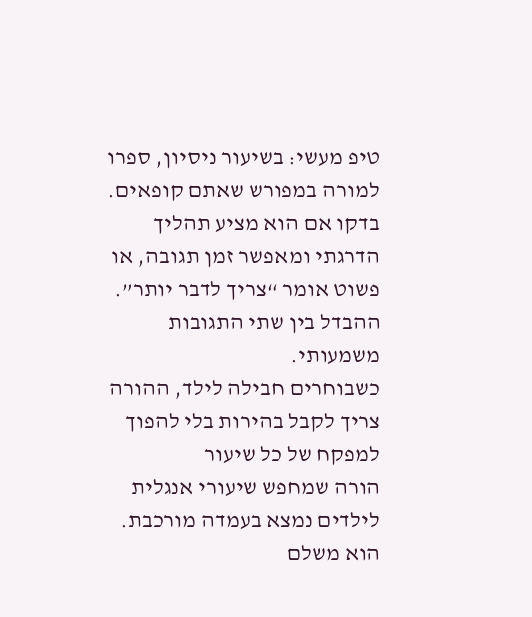טיפ מעשי: בשיעור ניסיון, ספרו למורה במפורש שאתם קופאים. בדקו אם הוא מציע תהליך הדרגתי ומאפשר זמן תגובה, או פשוט אומר “צריך לדבר יותר”. ההבדל בין שתי התגובות משמעותי.
כשבוחרים חבילה לילד, ההורה צריך לקבל בהירות בלי להפוך למפקח של כל שיעור
הורה שמחפש שיעורי אנגלית לילדים נמצא בעמדה מורכבת. הוא משלם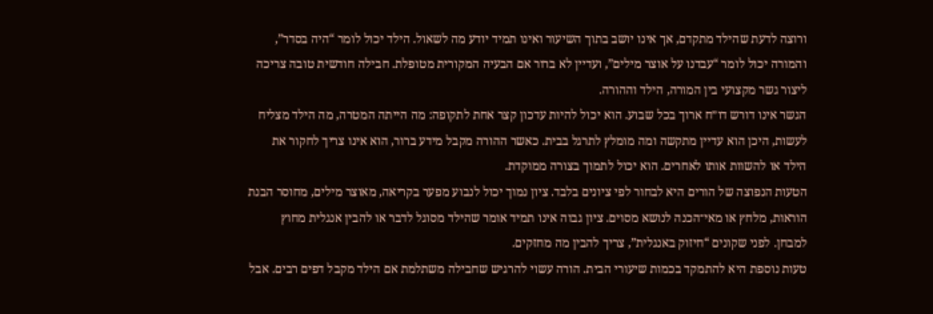ורוצה לדעת שהילד מתקדם, אך אינו יושב בתוך השיעור ואינו תמיד יודע מה לשאול. הילד יכול לומר “היה בסדר”, והמורה יכול לומר “עבדנו על אוצר מילים”, ועדיין לא ברור אם הבעיה המקורית מטופלת. חבילה חודשית טובה צריכה ליצור גשר מקצועי בין המורה, הילד וההורה.
הגשר אינו דורש דו״ח ארוך בכל שבוע. הוא יכול להיות עדכון קצר אחת לתקופה: מה הייתה המטרה, מה הילד מצליח לעשות, היכן הוא עדיין מתקשה ומה מומלץ לתרגל בבית. כאשר ההורה מקבל מידע ברור, הוא אינו צריך לחקור את הילד או להשוות אותו לאחרים. הוא יכול לתמוך בצורה ממוקדת.
הטעות הנפוצה של הורים היא לבחור לפי ציונים בלבד. ציון נמוך יכול לנבוע מפער בקריאה, מאוצר מילים, מחוסר הבנת הוראות, מלחץ או מאי־הכנה לנושא מסוים. ציון גבוה אינו תמיד אומר שהילד מסוגל לדבר או להבין אנגלית מחוץ למבחן. לפני שקונים “חיזוק באנגלית”, צריך להבין מה מחזקים.
טעות נוספת היא להתמקד בכמות שיעורי הבית. הורה עשוי להרגיש שחבילה משתלמת אם הילד מקבל דפים רבים. אבל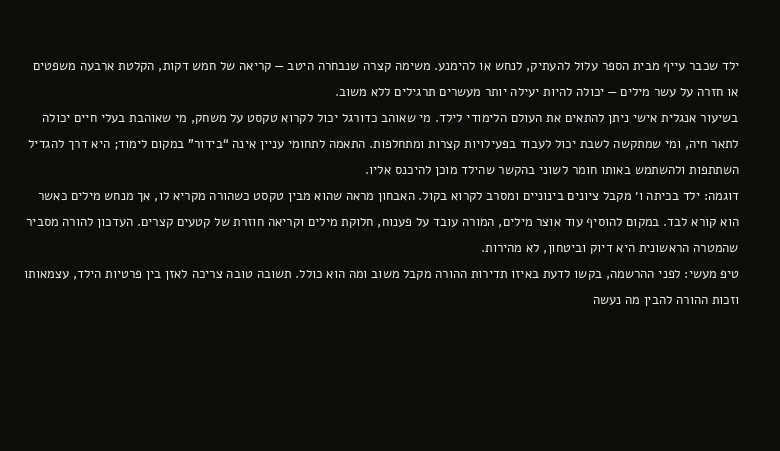ילד שכבר עייף מבית הספר עלול להעתיק, לנחש או להימנע. משימה קצרה שנבחרה היטב — קריאה של חמש דקות, הקלטת ארבעה משפטים או חזרה על עשר מילים — יכולה להיות יעילה יותר מעשרים תרגילים ללא משוב.
בשיעור אנגלית אישי ניתן להתאים את העולם הלימודי לילד. מי שאוהב כדורגל יכול לקרוא טקסט על משחק, מי שאוהבת בעלי חיים יכולה לתאר חיה, ומי שמתקשה לשבת יכול לעבוד בפעילויות קצרות ומתחלפות. התאמה לתחומי עניין אינה “בידור” במקום לימוד; היא דרך להגדיל השתתפות ולהשתמש באותו חומר לשוני בהקשר שהילד מוכן להיכנס אליו.
דוגמה: ילד בכיתה ו׳ מקבל ציונים בינוניים ומסרב לקרוא בקול. האבחון מראה שהוא מבין טקסט כשהורה מקריא לו, אך מנחש מילים כאשר הוא קורא לבד. במקום להוסיף עוד אוצר מילים, המורה עובד על פענוח, חלוקת מילים וקריאה חוזרת של קטעים קצרים. העדכון להורה מסביר שהמטרה הראשונית היא דיוק וביטחון, לא מהירות.
טיפ מעשי: לפני ההרשמה, בקשו לדעת באיזו תדירות ההורה מקבל משוב ומה הוא כולל. תשובה טובה צריכה לאזן בין פרטיות הילד, עצמאותו וזכות ההורה להבין מה נעשה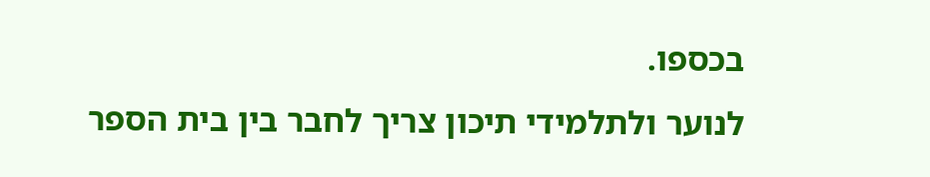בכספו.
לנוער ולתלמידי תיכון צריך לחבר בין בית הספר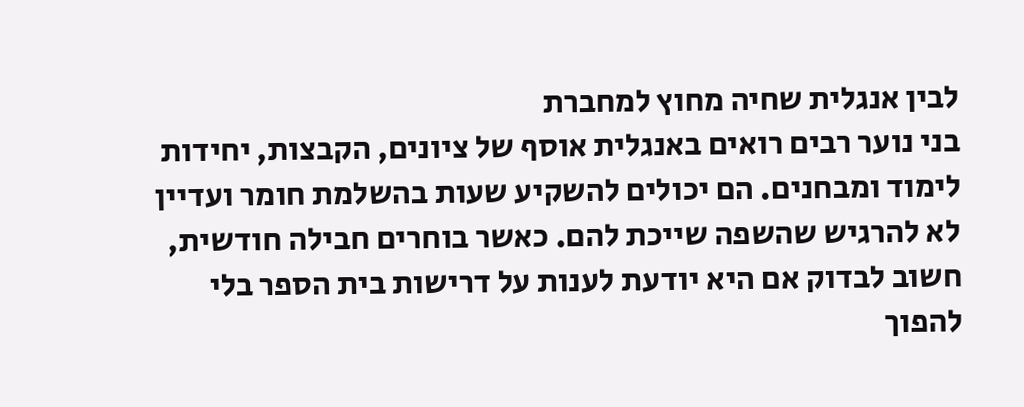לבין אנגלית שחיה מחוץ למחברת
בני נוער רבים רואים באנגלית אוסף של ציונים, הקבצות, יחידות לימוד ומבחנים. הם יכולים להשקיע שעות בהשלמת חומר ועדיין לא להרגיש שהשפה שייכת להם. כאשר בוחרים חבילה חודשית, חשוב לבדוק אם היא יודעת לענות על דרישות בית הספר בלי להפוך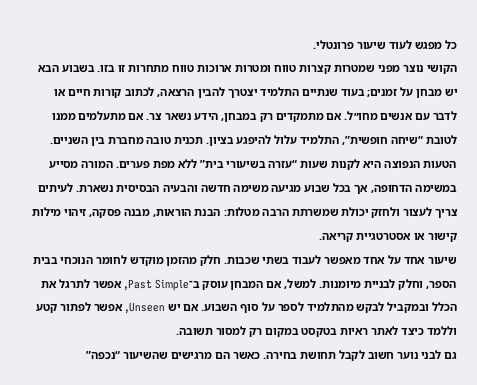כל מפגש לעוד שיעור פרונטלי.
הקושי נוצר מפני שמטרות קצרות טווח ומטרות ארוכות טווח מתחרות זו בזו. בשבוע הבא יש מבחן על זמנים; בעוד שנתיים התלמיד יצטרך להבין הרצאה, לכתוב קורות חיים או לדבר עם אנשים מחו״ל. אם מתמקדים רק במבחן, הידע נשאר צר. אם מתעלמים ממנו לטובת “שיחה חופשית”, התלמיד עלול להיפגע בציון. תכנית טובה מחברת בין השניים.
הטעות הנפוצה היא לקנות שעות “עזרה בשיעורי בית” ללא מפת פערים. המורה מסייע במשימה הדחופה, אך בכל שבוע מגיעה משימה חדשה והבעיה הבסיסית נשארת. לעיתים צריך לעצור ולחזק יכולת שמשרתת הרבה מטלות: הבנת הוראות, מבנה פסקה, זיהוי מילות קישור או אסטרטגיית קריאה.
שיעור אחד על אחד מאפשר לעבוד בשתי שכבות. חלק מהזמן מוקדש לחומר הנוכחי בבית הספר, וחלק לבניית מיומנות. למשל, אם המבחן עוסק ב־Past Simple, אפשר לתרגל את הכלל ובמקביל לבקש מהתלמיד לספר על סוף השבוע. אם יש Unseen, אפשר לפתור קטע וללמד כיצד לאתר ראיות בטקסט במקום רק למסור תשובה.
גם לבני נוער חשוב לקבל תחושת בחירה. כאשר הם מרגישים שהשיעור “נכפה”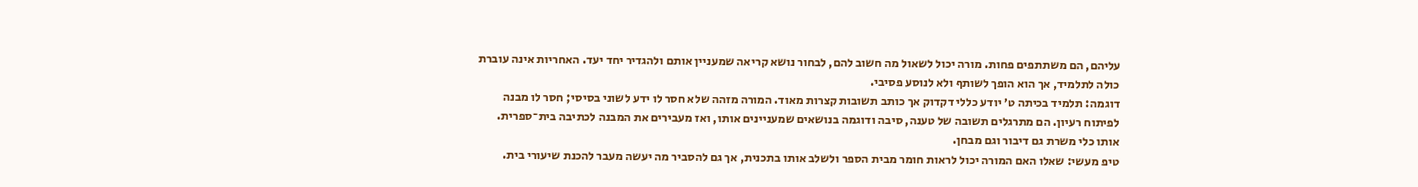עליהם, הם משתתפים פחות. מורה יכול לשאול מה חשוב להם, לבחור נושא קריאה שמעניין אותם ולהגדיר יחד יעד. האחריות אינה עוברת כולה לתלמיד, אך הוא הופך לשותף ולא לנוסע פסיבי.
דוגמה: תלמיד בכיתה ט׳ יודע כללי דקדוק אך כותב תשובות קצרות מאוד. המורה מזהה שלא חסר לו ידע לשוני בסיסי; חסר לו מבנה לפיתוח רעיון. הם מתרגלים תשובה של טענה, סיבה ודוגמה בנושאים שמעניינים אותו, ואז מעבירים את המבנה לכתיבה בית־ספרית. אותו כלי משרת גם דיבור וגם מבחן.
טיפ מעשי: שאלו האם המורה יכול לראות חומר מבית הספר ולשלב אותו בתכנית, אך גם להסביר מה יעשה מעבר להכנת שיעורי בית.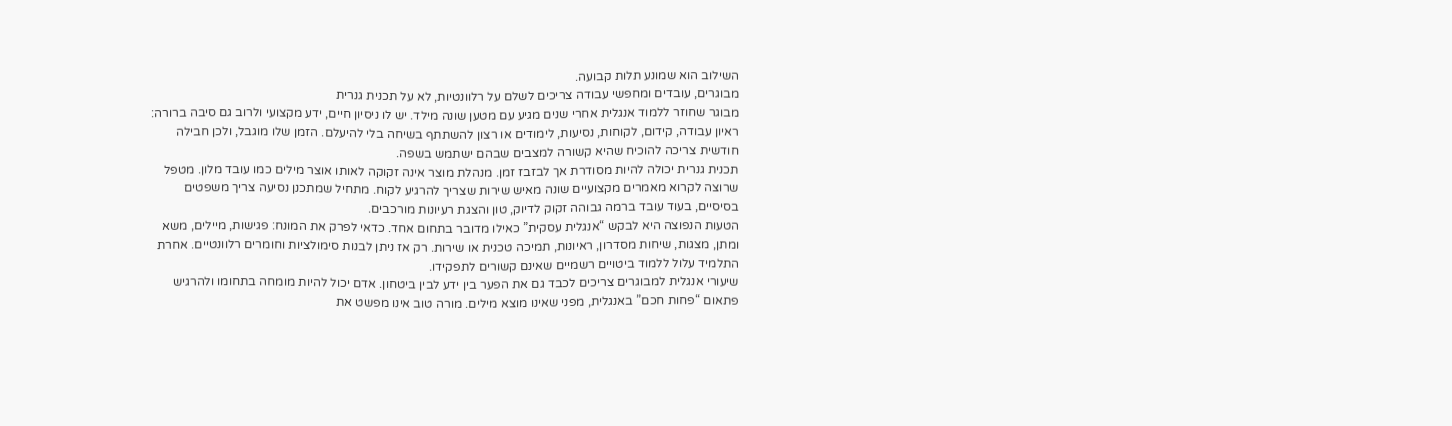השילוב הוא שמונע תלות קבועה.
מבוגרים, עובדים ומחפשי עבודה צריכים לשלם על רלוונטיות, לא על תכנית גנרית
מבוגר שחוזר ללמוד אנגלית אחרי שנים מגיע עם מטען שונה מילד. יש לו ניסיון חיים, ידע מקצועי ולרוב גם סיבה ברורה: ראיון עבודה, קידום, לקוחות, נסיעות, לימודים או רצון להשתתף בשיחה בלי להיעלם. הזמן שלו מוגבל, ולכן חבילה חודשית צריכה להוכיח שהיא קשורה למצבים שבהם ישתמש בשפה.
תכנית גנרית יכולה להיות מסודרת אך לבזבז זמן. מנהלת מוצר אינה זקוקה לאותו אוצר מילים כמו עובד מלון. מטפל שרוצה לקרוא מאמרים מקצועיים שונה מאיש שירות שצריך להרגיע לקוח. מתחיל שמתכנן נסיעה צריך משפטים בסיסיים, בעוד עובד ברמה גבוהה זקוק לדיוק, טון והצגת רעיונות מורכבים.
הטעות הנפוצה היא לבקש “אנגלית עסקית” כאילו מדובר בתחום אחד. כדאי לפרק את המונח: פגישות, מיילים, משא ומתן, מצגות, שיחות מסדרון, ראיונות, תמיכה טכנית או שירות. רק אז ניתן לבנות סימולציות וחומרים רלוונטיים. אחרת התלמיד עלול ללמוד ביטויים רשמיים שאינם קשורים לתפקידו.
שיעורי אנגלית למבוגרים צריכים לכבד גם את הפער בין ידע לבין ביטחון. אדם יכול להיות מומחה בתחומו ולהרגיש פתאום “פחות חכם” באנגלית, מפני שאינו מוצא מילים. מורה טוב אינו מפשט את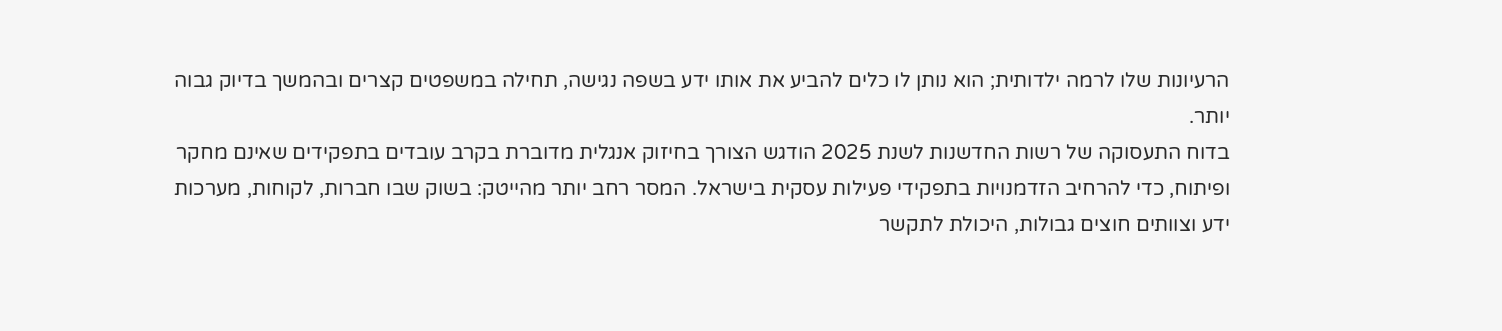הרעיונות שלו לרמה ילדותית; הוא נותן לו כלים להביע את אותו ידע בשפה נגישה, תחילה במשפטים קצרים ובהמשך בדיוק גבוה יותר.
בדוח התעסוקה של רשות החדשנות לשנת 2025 הודגש הצורך בחיזוק אנגלית מדוברת בקרב עובדים בתפקידים שאינם מחקר ופיתוח, כדי להרחיב הזדמנויות בתפקידי פעילות עסקית בישראל. המסר רחב יותר מהייטק: בשוק שבו חברות, לקוחות, מערכות ידע וצוותים חוצים גבולות, היכולת לתקשר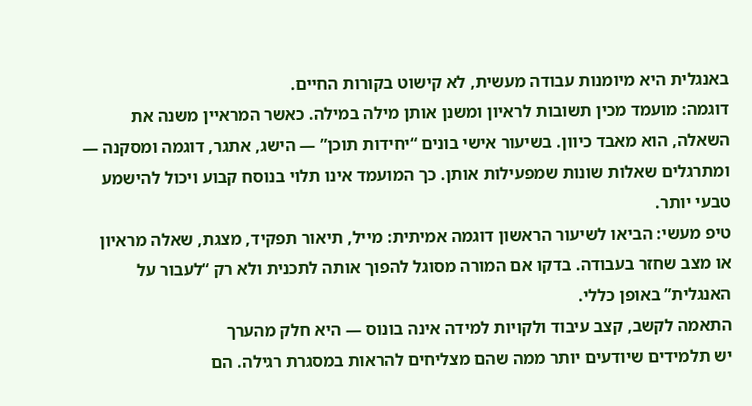באנגלית היא מיומנות עבודה מעשית, לא קישוט בקורות החיים.
דוגמה: מועמד מכין תשובות לראיון ומשנן אותן מילה במילה. כאשר המראיין משנה את השאלה, הוא מאבד כיוון. בשיעור אישי בונים “יחידות תוכן” — הישג, אתגר, דוגמה ומסקנה — ומתרגלים שאלות שונות שמפעילות אותן. כך המועמד אינו תלוי בנוסח קבוע ויכול להישמע טבעי יותר.
טיפ מעשי: הביאו לשיעור הראשון דוגמה אמיתית: מייל, תיאור תפקיד, מצגת, שאלה מראיון או מצב שחזר בעבודה. בדקו אם המורה מסוגל להפוך אותה לתכנית ולא רק “לעבור על האנגלית” באופן כללי.
התאמה לקשב, קצב עיבוד ולקויות למידה אינה בונוס — היא חלק מהערך
יש תלמידים שיודעים יותר ממה שהם מצליחים להראות במסגרת רגילה. הם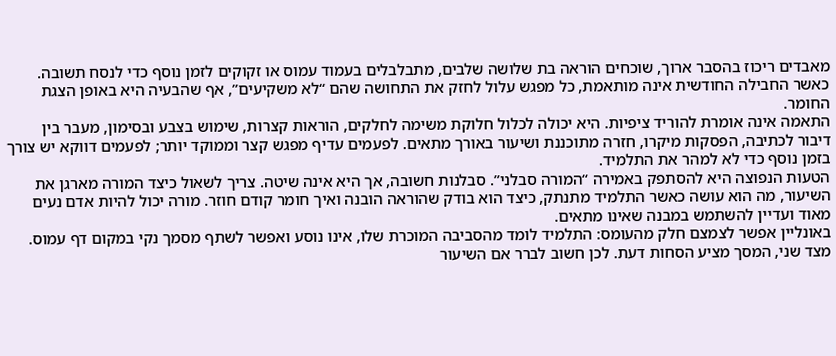מאבדים ריכוז בהסבר ארוך, שוכחים הוראה בת שלושה שלבים, מתבלבלים בעמוד עמוס או זקוקים לזמן נוסף כדי לנסח תשובה. כאשר החבילה החודשית אינה מותאמת, כל מפגש עלול לחזק את התחושה שהם “לא משקיעים”, אף שהבעיה היא באופן הצגת החומר.
התאמה אינה אומרת להוריד ציפיות. היא יכולה לכלול חלוקת משימה לחלקים, הוראות קצרות, שימוש בצבע ובסימון, מעבר בין דיבור לכתיבה, הפסקות מיקרו, חזרה מתוכננת ושיעור באורך מתאים. לפעמים עדיף מפגש קצר וממוקד יותר; לפעמים דווקא יש צורך בזמן נוסף כדי לא למהר את התלמיד.
הטעות הנפוצה היא להסתפק באמירה “המורה סבלני”. סבלנות חשובה, אך היא אינה שיטה. צריך לשאול כיצד המורה מארגן את השיעור, מה הוא עושה כאשר התלמיד מתנתק, כיצד הוא בודק שהוראה הובנה ואיך חומר קודם חוזר. מורה יכול להיות אדם נעים מאוד ועדיין להשתמש במבנה שאינו מתאים.
באונליין אפשר לצמצם חלק מהעומס: התלמיד לומד מהסביבה המוכרת שלו, אינו נוסע ואפשר לשתף מסמך נקי במקום דף עמוס. מצד שני, המסך מציע הסחות דעת. לכן חשוב לברר אם השיעור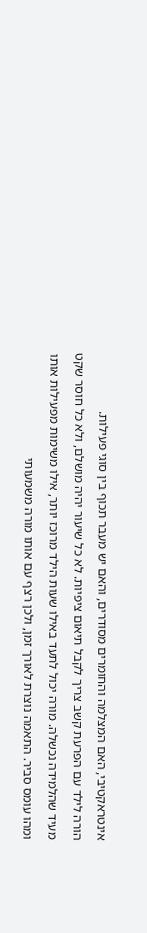אינטראקטיבי, האם המצלמה והחומרים מסודרים, והאם יש מעבר תכוף בין סוגי פעילות.
הורה לילד עם הפרעת קשב צריך לקבל תיאום ציפיות. לא כל שיעור יהיה מושלם, ולא כל חוסר שקט מעיד שהלמידה נכשלה. מורה יכול לתעד באילו שעות הילד מרוכז יותר, אילו משימות מפעילות אותו ומהו עומס סביר. התאמה נוצרת לאורך זמן, ולכן רצף עם אותו מורה משמעותי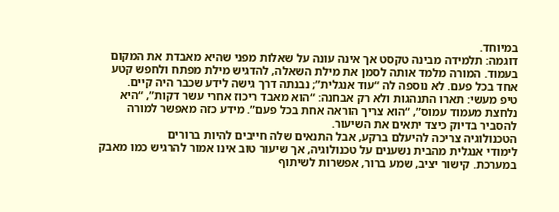במיוחד.
דוגמה: תלמידה מבינה טקסט אך אינה עונה על שאלות מפני שהיא מאבדת את המקום בעמוד. המורה מלמד אותה לסמן את מילת השאלה, להדגיש מילת מפתח ולחפש קטע אחד בכל פעם. לא נוספה לה “עוד אנגלית”; נבנתה דרך גישה לידע שכבר היה קיים.
טיפ מעשי: תארו התנהגות ולא רק אבחנה: “הוא מאבד ריכוז אחרי עשר דקות”, “היא נלחצת מעמוד עמוס”, “הוא צריך הוראה אחת בכל פעם”. מידע כזה מאפשר למורה להסביר בדיוק כיצד יתאים את השיעור.
הטכנולוגיה צריכה להיעלם ברקע, אבל התנאים שלה חייבים להיות ברורים
לימודי אנגלית מהבית נשענים על טכנולוגיה, אך שיעור טוב אינו אמור להרגיש כמו מאבק במערכת. קישור יציב, שמע ברור, אפשרות לשיתוף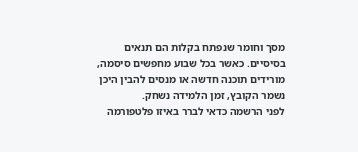מסך וחומר שנפתח בקלות הם תנאים בסיסיים. כאשר בכל שבוע מחפשים סיסמה, מורידים תוכנה חדשה או מנסים להבין היכן נשמר הקובץ, זמן הלמידה נשחק.
לפני הרשמה כדאי לברר באיזו פלטפורמה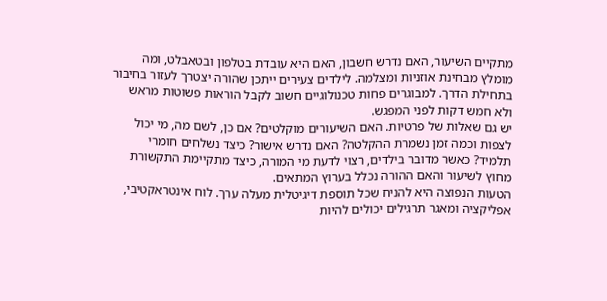מתקיים השיעור, האם נדרש חשבון, האם היא עובדת בטלפון ובטאבלט, ומה מומלץ מבחינת אוזניות ומצלמה. לילדים צעירים ייתכן שהורה יצטרך לעזור בחיבור בתחילת הדרך. למבוגרים פחות טכנולוגיים חשוב לקבל הוראות פשוטות מראש ולא חמש דקות לפני המפגש.
יש גם שאלות של פרטיות. האם השיעורים מוקלטים? אם כן, לשם מה, מי יכול לצפות וכמה זמן נשמרת ההקלטה? האם נדרש אישור? כיצד נשלחים חומרי תלמיד? כאשר מדובר בילדים, רצוי לדעת מי המורה, כיצד מתקיימת התקשורת מחוץ לשיעור והאם ההורה נכלל בערוץ המתאים.
הטעות הנפוצה היא להניח שכל תוספת דיגיטלית מעלה ערך. לוח אינטראקטיבי, אפליקציה ומאגר תרגילים יכולים להיות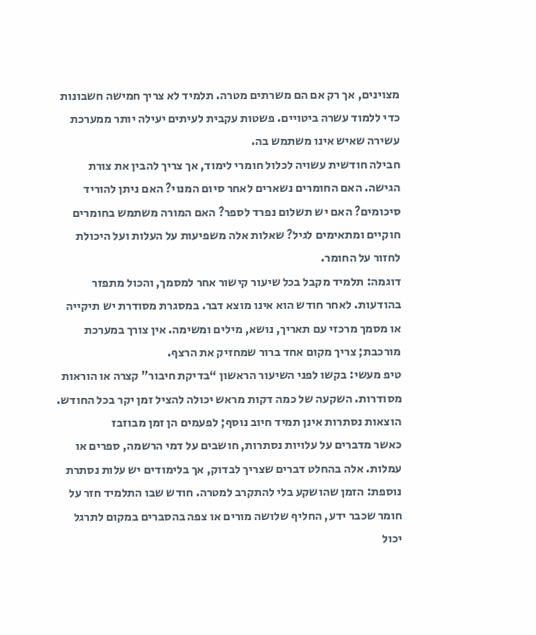מצוינים, אך רק אם הם משרתים מטרה. תלמיד לא צריך חמישה חשבונות כדי ללמוד עשרה ביטויים. פשטות עקבית לעיתים יעילה יותר ממערכת עשירה שאיש אינו משתמש בה.
חבילה חודשית עשויה לכלול חומרי לימוד, אך צריך להבין את צורת הגישה. האם החומרים נשארים לאחר סיום המנוי? האם ניתן להוריד סיכומים? האם יש תשלום נפרד לספר? האם המורה משתמש בחומרים חוקיים ומתאימים לגיל? שאלות אלה משפיעות על העלות ועל היכולת לחזור על החומר.
דוגמה: תלמיד מקבל בכל שיעור קישור אחר למסמך, והכול מתפזר בהודעות. לאחר חודש הוא אינו מוצא דבר. במסגרת מסודרת יש תיקייה או מסמך מרכזי עם תאריך, נושא, מילים ומשימה. אין צורך במערכת מורכבת; צריך מקום אחד ברור שמחזיק את הרצף.
טיפ מעשי: בקשו לפני השיעור הראשון “בדיקת חיבור” קצרה או הוראות מסודרות. השקעה של כמה דקות מראש יכולה להציל זמן יקר בכל החודש.
הוצאות נסתרות אינן תמיד חיוב נוסף; לפעמים הן זמן מבוזבז
כאשר מדברים על עלויות נסתרות, חושבים על דמי הרשמה, ספרים או עמלות. אלה בהחלט דברים שצריך לבדוק, אך בלימודים יש עלות נסתרת נוספת: הזמן שהושקע בלי להתקרב למטרה. חודש שבו התלמיד חזר על חומר שכבר ידע, החליף שלושה מורים או צפה בהסברים במקום לתרגל יכול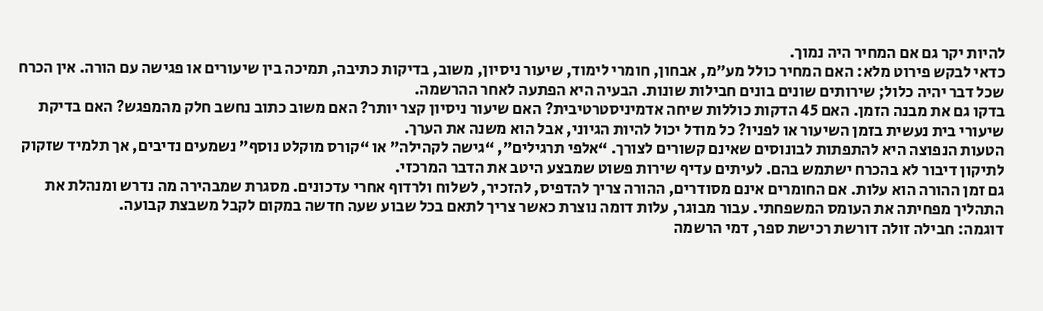להיות יקר גם אם המחיר היה נמוך.
כדאי לבקש פירוט מלא: האם המחיר כולל מע״מ, אבחון, חומרי לימוד, שיעור ניסיון, משוב, בדיקות כתיבה, תמיכה בין שיעורים או פגישה עם הורה. אין הכרח שכל דבר יהיה כלול; שירותים שונים בונים חבילות שונות. הבעיה היא הפתעה לאחר ההרשמה.
בדקו גם את מבנה הזמן. האם 45 הדקות כוללות שיחה אדמיניסטרטיבית? האם שיעור ניסיון קצר יותר? האם משוב כתוב נחשב חלק מהמפגש? האם בדיקת שיעורי בית נעשית בזמן השיעור או לפניו? כל מודל יכול להיות הגיוני, אבל הוא משנה את הערך.
הטעות הנפוצה היא להתפתות לבונוסים שאינם קשורים לצורך. “אלפי תרגילים”, “גישה לקהילה” או “קורס מוקלט נוסף” נשמעים נדיבים, אך תלמיד שזקוק לתיקון דיבור לא בהכרח ישתמש בהם. לעיתים עדיף שירות פשוט שמבצע היטב את הדבר המרכזי.
גם זמן ההורה הוא עלות. אם החומרים אינם מסודרים, ההורה צריך להדפיס, להזכיר, לשלוח ולרדוף אחרי עדכונים. מסגרת שמבהירה מה נדרש ומנהלת את התהליך מפחיתה את העומס המשפחתי. עבור מבוגר, עלות דומה נוצרת כאשר צריך לתאם בכל שבוע שעה חדשה במקום לקבל משבצת קבועה.
דוגמה: חבילה זולה דורשת רכישת ספר, דמי הרשמה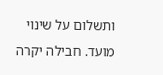ותשלום על שינוי מועד. חבילה יקרה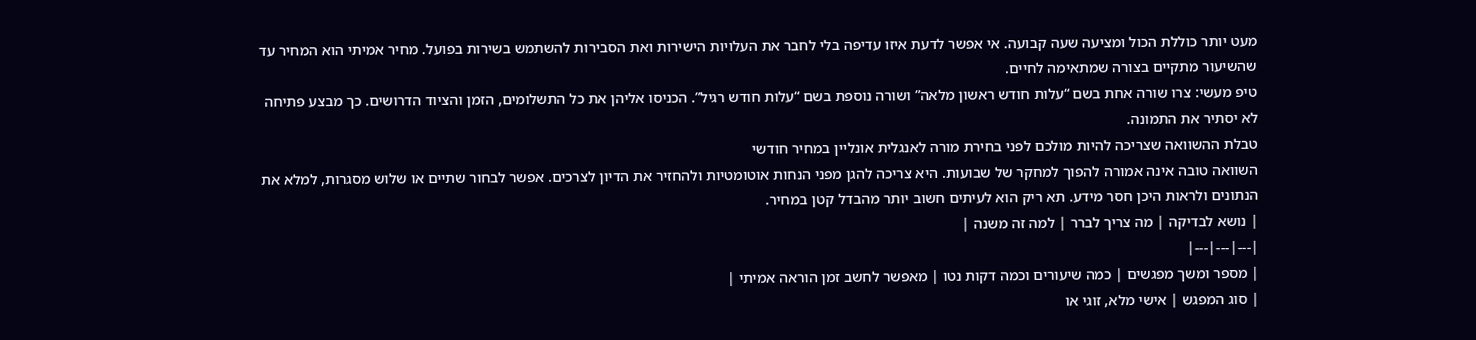מעט יותר כוללת הכול ומציעה שעה קבועה. אי אפשר לדעת איזו עדיפה בלי לחבר את העלויות הישירות ואת הסבירות להשתמש בשירות בפועל. מחיר אמיתי הוא המחיר עד שהשיעור מתקיים בצורה שמתאימה לחיים.
טיפ מעשי: צרו שורה אחת בשם “עלות חודש ראשון מלאה” ושורה נוספת בשם “עלות חודש רגיל”. הכניסו אליהן את כל התשלומים, הזמן והציוד הדרושים. כך מבצע פתיחה לא יסתיר את התמונה.
טבלת ההשוואה שצריכה להיות מולכם לפני בחירת מורה לאנגלית אונליין במחיר חודשי
השוואה טובה אינה אמורה להפוך למחקר של שבועות. היא צריכה להגן מפני הנחות אוטומטיות ולהחזיר את הדיון לצרכים. אפשר לבחור שתיים או שלוש מסגרות, למלא את הנתונים ולראות היכן חסר מידע. תא ריק הוא לעיתים חשוב יותר מהבדל קטן במחיר.
| נושא לבדיקה | מה צריך לברר | למה זה משנה |
|---|---|---|
| מספר ומשך מפגשים | כמה שיעורים וכמה דקות נטו | מאפשר לחשב זמן הוראה אמיתי |
| סוג המפגש | אישי מלא, זוגי או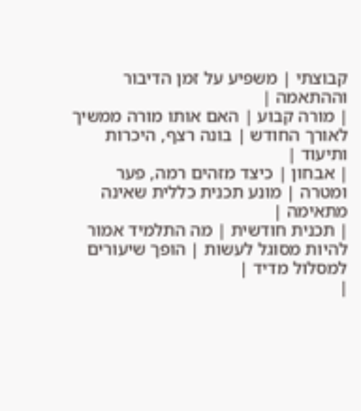קבוצתי | משפיע על זמן הדיבור וההתאמה |
| מורה קבוע | האם אותו מורה ממשיך לאורך החודש | בונה רצף, היכרות ותיעוד |
| אבחון | כיצד מזהים רמה, פער ומטרה | מונע תכנית כללית שאינה מתאימה |
| תכנית חודשית | מה התלמיד אמור להיות מסוגל לעשות | הופך שיעורים למסלול מדיד |
|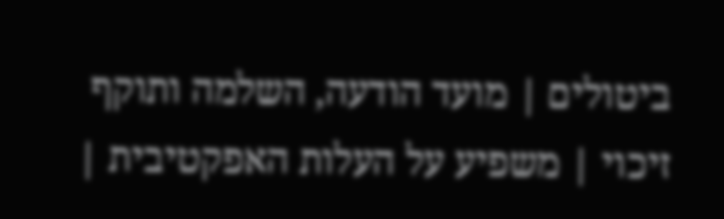ביטולים | מועד הודעה, השלמה ותוקף זיכוי | משפיע על העלות האפקטיבית |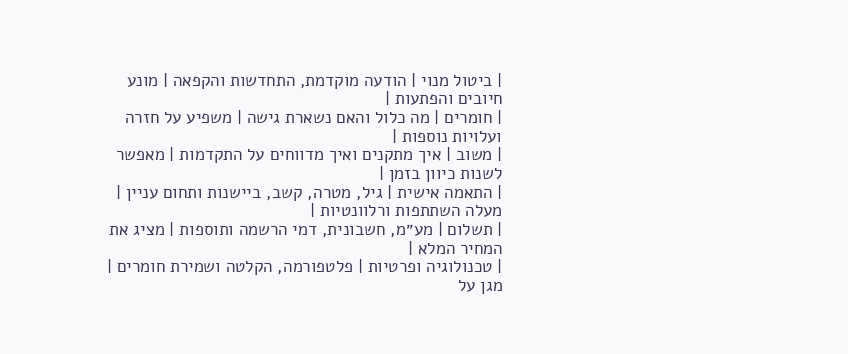| ביטול מנוי | הודעה מוקדמת, התחדשות והקפאה | מונע חיובים והפתעות |
| חומרים | מה כלול והאם נשארת גישה | משפיע על חזרה ועלויות נוספות |
| משוב | איך מתקנים ואיך מדווחים על התקדמות | מאפשר לשנות כיוון בזמן |
| התאמה אישית | גיל, מטרה, קשב, ביישנות ותחום עניין | מעלה השתתפות ורלוונטיות |
| תשלום | מע״מ, חשבונית, דמי הרשמה ותוספות | מציג את המחיר המלא |
| טכנולוגיה ופרטיות | פלטפורמה, הקלטה ושמירת חומרים | מגן על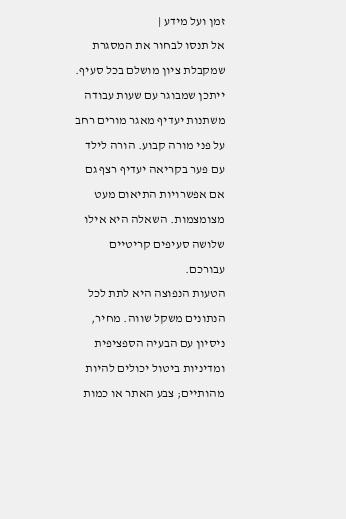זמן ועל מידע |
אל תנסו לבחור את המסגרת שמקבלת ציון מושלם בכל סעיף. ייתכן שמבוגר עם שעות עבודה משתנות יעדיף מאגר מורים רחב על פני מורה קבוע. הורה לילד עם פער בקריאה יעדיף רצף גם אם אפשרויות התיאום מעט מצומצמות. השאלה היא אילו שלושה סעיפים קריטיים עבורכם.
הטעות הנפוצה היא לתת לכל הנתונים משקל שווה. מחיר, ניסיון עם הבעיה הספציפית ומדיניות ביטול יכולים להיות מהותיים; צבע האתר או כמות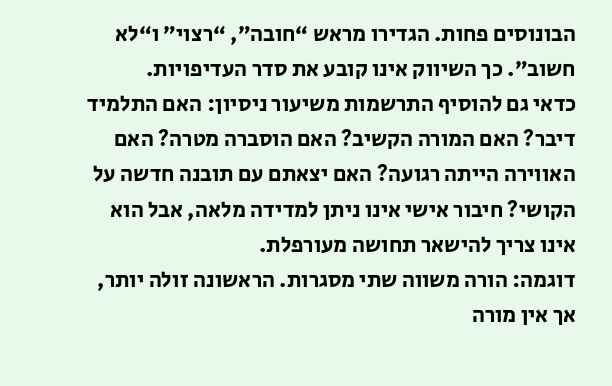הבונוסים פחות. הגדירו מראש “חובה”, “רצוי” ו“לא חשוב”. כך השיווק אינו קובע את סדר העדיפויות.
כדאי גם להוסיף התרשמות משיעור ניסיון: האם התלמיד דיבר? האם המורה הקשיב? האם הוסברה מטרה? האם האווירה הייתה רגועה? האם יצאתם עם תובנה חדשה על הקושי? חיבור אישי אינו ניתן למדידה מלאה, אבל הוא אינו צריך להישאר תחושה מעורפלת.
דוגמה: הורה משווה שתי מסגרות. הראשונה זולה יותר, אך אין מורה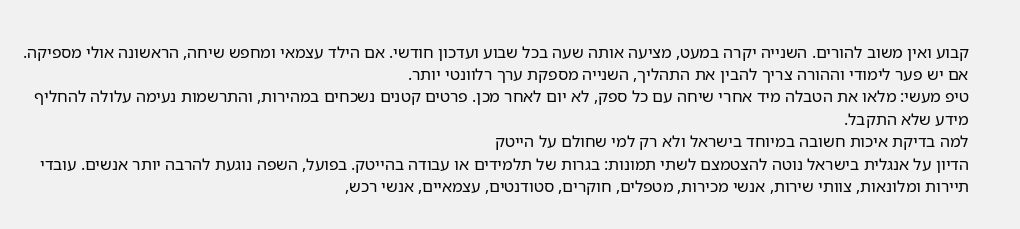קבוע ואין משוב להורים. השנייה יקרה במעט, מציעה אותה שעה בכל שבוע ועדכון חודשי. אם הילד עצמאי ומחפש שיחה, הראשונה אולי מספיקה. אם יש פער לימודי וההורה צריך להבין את התהליך, השנייה מספקת ערך רלוונטי יותר.
טיפ מעשי: מלאו את הטבלה מיד אחרי שיחה עם כל ספק, לא יום לאחר מכן. פרטים קטנים נשכחים במהירות, והתרשמות נעימה עלולה להחליף מידע שלא התקבל.
למה בדיקת איכות חשובה במיוחד בישראל ולא רק למי שחולם על הייטק
הדיון על אנגלית בישראל נוטה להצטמצם לשתי תמונות: בגרות של תלמידים או עבודה בהייטק. בפועל, השפה נוגעת להרבה יותר אנשים. עובדי תיירות ומלונאות, צוותי שירות, אנשי מכירות, מטפלים, חוקרים, סטודנטים, עצמאיים, אנשי רכש,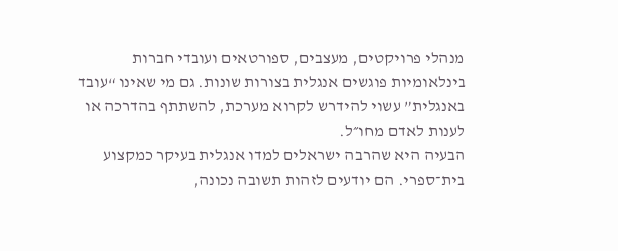מנהלי פרויקטים, מעצבים, ספורטאים ועובדי חברות בינלאומיות פוגשים אנגלית בצורות שונות. גם מי שאינו “עובד באנגלית” עשוי להידרש לקרוא מערכת, להשתתף בהדרכה או לענות לאדם מחו״ל.
הבעיה היא שהרבה ישראלים למדו אנגלית בעיקר כמקצוע בית־ספרי. הם יודעים לזהות תשובה נכונה,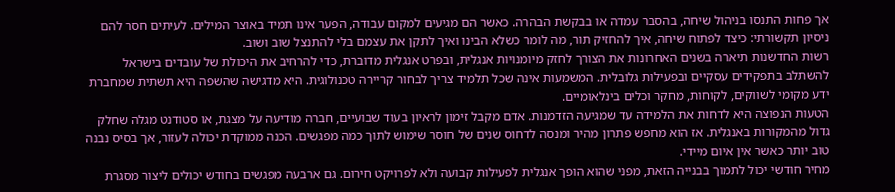אך פחות התנסו בניהול שיחה, בהסבר עמדה או בבקשת הבהרה. כאשר הם מגיעים למקום עבודה, הפער אינו תמיד באוצר המילים. לעיתים חסר להם ניסיון תקשורתי: כיצד לפתוח שיחה, איך להחזיק תור, מה לומר כשלא הבינו ואיך לתקן את עצמם בלי להתנצל שוב ושוב.
רשות החדשנות תיארה בשנים האחרונות את הצורך לחזק מיומנויות אנגלית, ובפרט אנגלית מדוברת, כדי להרחיב את היכולת של עובדים בישראל להשתלב בתפקידים עסקיים ובפעילות גלובלית. המשמעות אינה שכל תלמיד צריך לבחור קריירה טכנולוגית. היא מדגישה שהשפה היא תשתית שמחברת ידע מקומי לשווקים, לקוחות, מחקר וכלים בינלאומיים.
הטעות הנפוצה היא לדחות את הלמידה עד שמגיעה הזדמנות. אדם מקבל זימון לראיון בעוד שבועיים, חברה מודיעה על מצגת, או סטודנט מגלה שחלק גדול מהמקורות באנגלית. אז הוא מחפש פתרון מהיר ומנסה לדחוס שנים של חוסר שימוש לתוך כמה מפגשים. הכנה ממוקדת יכולה לעזור, אך בסיס נבנה טוב יותר כאשר אין איום מיידי.
מחיר חודשי יכול לתמוך בבנייה הזאת, מפני שהוא הופך אנגלית לפעילות קבועה ולא לפרויקט חירום. גם ארבעה מפגשים בחודש יכולים ליצור מסגרת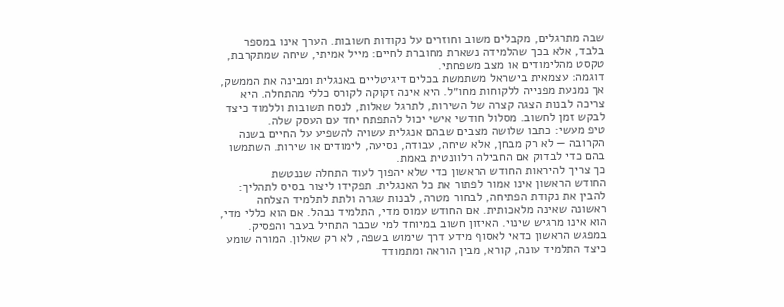שבה מתרגלים, מקבלים משוב וחוזרים על נקודות חשובות. הערך אינו במספר בלבד, אלא בכך שהלמידה נשארת מחוברת לחיים: מייל אמיתי, שיחה שמתקרבת, טקסט מהלימודים או מצב משפחתי.
דוגמה: עצמאית בישראל משתמשת בכלים דיגיטליים באנגלית ומבינה את הממשק, אך נמנעת מפנייה ללקוחות מחו״ל. היא אינה זקוקה לקורס כללי מהתחלה. היא צריכה לבנות הצגה קצרה של השירות, לתרגל שאלות, לנסח תשובות וללמוד כיצד לבקש זמן לחשוב. מסלול חודשי אישי יכול להתפתח יחד עם העסק שלה.
טיפ מעשי: כתבו שלושה מצבים שבהם אנגלית עשויה להשפיע על החיים בשנה הקרובה — לא רק מבחן, אלא שיחה, עבודה, נסיעה, לימודים או שירות. השתמשו בהם כדי לבדוק אם החבילה רלוונטית באמת.
כך צריך להיראות החודש הראשון כדי שלא יהפוך לעוד התחלה שננטשת
החודש הראשון אינו אמור לפתור את כל האנגלית. תפקידו ליצור בסיס לתהליך: להבין את נקודת הפתיחה, לבחור מטרה, לבנות שגרה ולתת לתלמיד הצלחה ראשונה שאינה מלאכותית. אם החודש עמוס מדי, התלמיד נבהל. אם הוא כללי מדי, הוא אינו מרגיש שינוי. האיזון חשוב במיוחד למי שכבר התחיל בעבר והפסיק.
במפגש הראשון כדאי לאסוף מידע דרך שימוש בשפה, לא רק שאלון. המורה שומע כיצד התלמיד עונה, קורא, מבין הוראה ומתמודד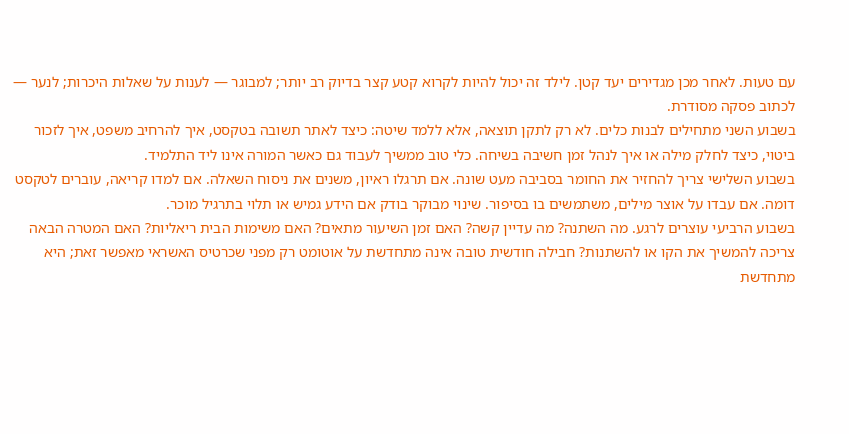עם טעות. לאחר מכן מגדירים יעד קטן. לילד זה יכול להיות לקרוא קטע קצר בדיוק רב יותר; למבוגר — לענות על שאלות היכרות; לנער — לכתוב פסקה מסודרת.
בשבוע השני מתחילים לבנות כלים. לא רק לתקן תוצאה, אלא ללמד שיטה: כיצד לאתר תשובה בטקסט, איך להרחיב משפט, איך לזכור ביטוי, כיצד לחלק מילה או איך לנהל זמן חשיבה בשיחה. כלי טוב ממשיך לעבוד גם כאשר המורה אינו ליד התלמיד.
בשבוע השלישי צריך להחזיר את החומר בסביבה מעט שונה. אם תרגלו ראיון, משנים את ניסוח השאלה. אם למדו קריאה, עוברים לטקסט דומה. אם עבדו על אוצר מילים, משתמשים בו בסיפור. שינוי מבוקר בודק אם הידע גמיש או תלוי בתרגיל מוכר.
בשבוע הרביעי עוצרים לרגע. מה השתנה? מה עדיין קשה? האם זמן השיעור מתאים? האם משימות הבית ריאליות? האם המטרה הבאה צריכה להמשיך את הקו או להשתנות? חבילה חודשית טובה אינה מתחדשת על אוטומט רק מפני שכרטיס האשראי מאפשר זאת; היא מתחדשת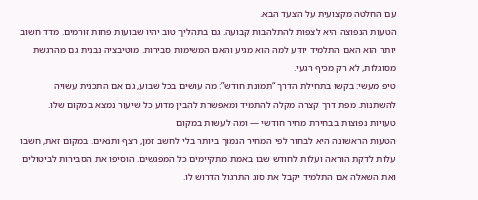עם החלטה מקצועית על הצעד הבא.
הטעות הנפוצה היא לצפות להתלהבות קבועה. גם בתהליך טוב יהיו שבועות פחות זורמים. מדד חשוב יותר הוא האם התלמיד יודע למה הוא מגיע והאם המשימות סבירות. מוטיבציה נבנית גם מהרגשת מסוגלות, לא רק מכיף רגעי.
טיפ מעשי: בקשו בתחילת הדרך “תמונת חודש”: מה עושים בכל שבוע, גם אם התכנית עשויה להשתנות. מפת דרך קצרה מקלה להתמיד ומאפשרת להבין מדוע כל שיעור נמצא במקום שלו.
טעויות נפוצות בבחירת מחיר חודשי — ומה לעשות במקום
הטעות הראשונה היא לבחור לפי המחיר הנמוך ביותר בלי לחשב זמן, רצף ותנאים. במקום זאת, חשבו עלות לדקת הוראה ועלות לחודש שבו באמת מתקיימים כל המפגשים. הוסיפו את הסבירות לביטולים ואת השאלה אם התלמיד יקבל את סוג התרגול הדרוש לו.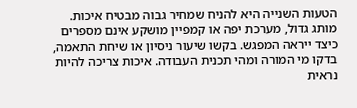הטעות השנייה היא להניח שמחיר גבוה מבטיח איכות. מותג גדול, מערכת יפה או קמפיין מושקע אינם מספרים כיצד ייראה המפגש. בקשו שיעור ניסיון או שיחת התאמה, בדקו מי המורה ומהי תכנית העבודה. איכות צריכה להיות נראית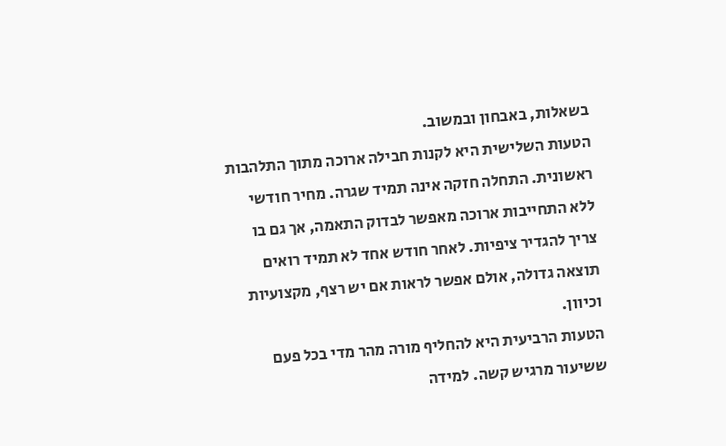בשאלות, באבחון ובמשוב.
הטעות השלישית היא לקנות חבילה ארוכה מתוך התלהבות ראשונית. התחלה חזקה אינה תמיד שגרה. מחיר חודשי ללא התחייבות ארוכה מאפשר לבדוק התאמה, אך גם בו צריך להגדיר ציפיות. לאחר חודש אחד לא תמיד רואים תוצאה גדולה, אולם אפשר לראות אם יש רצף, מקצועיות וכיוון.
הטעות הרביעית היא להחליף מורה מהר מדי בכל פעם ששיעור מרגיש קשה. למידה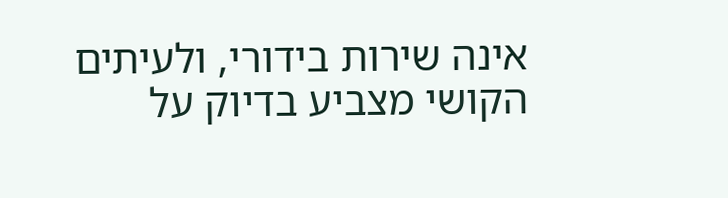אינה שירות בידורי, ולעיתים הקושי מצביע בדיוק על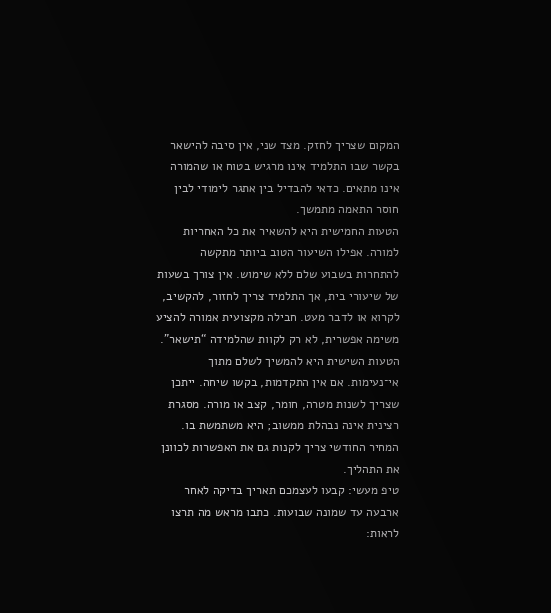המקום שצריך לחזק. מצד שני, אין סיבה להישאר בקשר שבו התלמיד אינו מרגיש בטוח או שהמורה אינו מתאים. כדאי להבדיל בין אתגר לימודי לבין חוסר התאמה מתמשך.
הטעות החמישית היא להשאיר את כל האחריות למורה. אפילו השיעור הטוב ביותר מתקשה להתחרות בשבוע שלם ללא שימוש. אין צורך בשעות של שיעורי בית, אך התלמיד צריך לחזור, להקשיב, לקרוא או לדבר מעט. חבילה מקצועית אמורה להציע משימה אפשרית, לא רק לקוות שהלמידה “תישאר”.
הטעות השישית היא להמשיך לשלם מתוך אי־נעימות. אם אין התקדמות, בקשו שיחה. ייתכן שצריך לשנות מטרה, חומר, קצב או מורה. מסגרת רצינית אינה נבהלת ממשוב; היא משתמשת בו. המחיר החודשי צריך לקנות גם את האפשרות לכוונן את התהליך.
טיפ מעשי: קבעו לעצמכם תאריך בדיקה לאחר ארבעה עד שמונה שבועות. כתבו מראש מה תרצו לראות: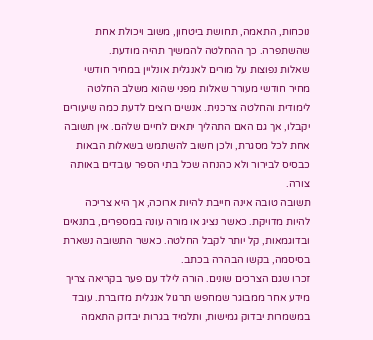נוכחות, התאמה, תחושת ביטחון, משוב ויכולת אחת שהשתפרה. כך ההחלטה להמשיך תהיה מודעת.
שאלות נפוצות על מורים לאנגלית אונליין במחיר חודשי
מחיר חודשי מעורר שאלות מפני שהוא משלב החלטה לימודית והחלטה צרכנית. אנשים רוצים לדעת כמה שיעורים יקבלו, אך גם האם התהליך יתאים לחיים שלהם. אין תשובה אחת לכל מסגרת, ולכן חשוב להשתמש בשאלות הבאות כבסיס לבירור ולא כהנחה שכל בתי הספר עובדים באותה צורה.
תשובה טובה אינה חייבת להיות ארוכה, אך היא צריכה להיות מדויקת. כאשר נציג או מורה עונה במספרים, בתנאים ובדוגמאות, קל יותר לקבל החלטה. כאשר התשובה נשארת בסיסמה, בקשו הבהרה בכתב.
זכרו שגם הצרכים שונים. הורה לילד עם פער בקריאה צריך מידע אחר ממבוגר שמחפש תרגול אנגלית מדוברת. עובד במשמרות יבדוק גמישות, ותלמיד בגרות יבדוק התאמה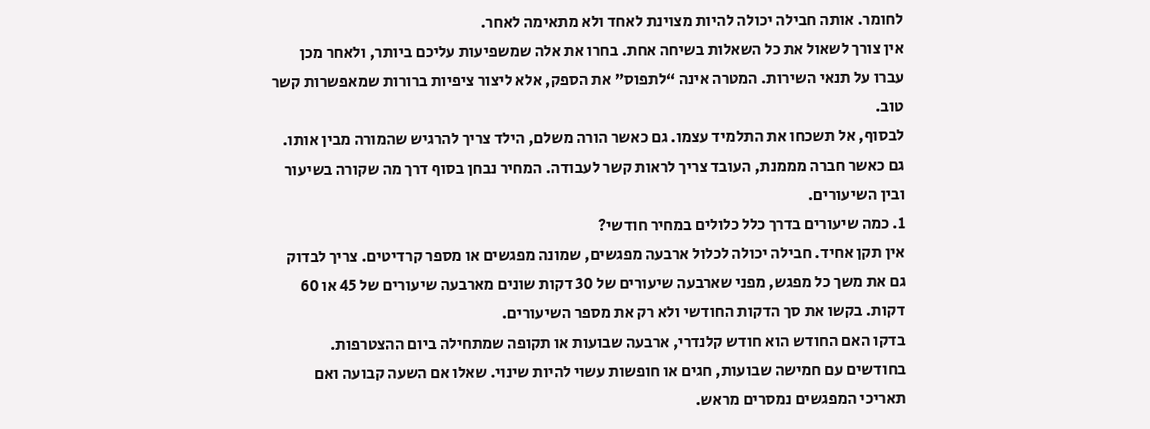לחומר. אותה חבילה יכולה להיות מצוינת לאחד ולא מתאימה לאחר.
אין צורך לשאול את כל השאלות בשיחה אחת. בחרו את אלה שמשפיעות עליכם ביותר, ולאחר מכן עברו על תנאי השירות. המטרה אינה “לתפוס” את הספק, אלא ליצור ציפיות ברורות שמאפשרות קשר טוב.
לבסוף, אל תשכחו את התלמיד עצמו. גם כאשר הורה משלם, הילד צריך להרגיש שהמורה מבין אותו. גם כאשר חברה מממנת, העובד צריך לראות קשר לעבודה. המחיר נבחן בסוף דרך מה שקורה בשיעור ובין השיעורים.
1. כמה שיעורים בדרך כלל כלולים במחיר חודשי?
אין תקן אחיד. חבילה יכולה לכלול ארבעה מפגשים, שמונה מפגשים או מספר קרדיטים. צריך לבדוק גם את משך כל מפגש, מפני שארבעה שיעורים של 30 דקות שונים מארבעה שיעורים של 45 או 60 דקות. בקשו את סך הדקות החודשי ולא רק את מספר השיעורים.
בדקו האם החודש הוא חודש קלנדרי, ארבעה שבועות או תקופה שמתחילה ביום ההצטרפות. בחודשים עם חמישה שבועות, חגים או חופשות עשוי להיות שינוי. שאלו אם השעה קבועה ואם תאריכי המפגשים נמסרים מראש.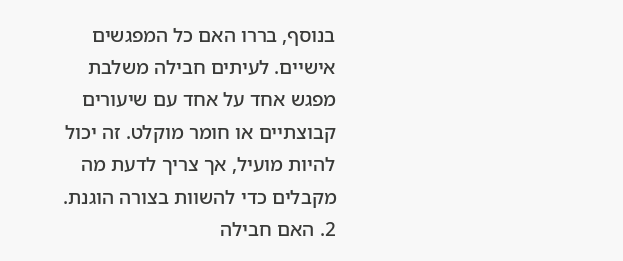בנוסף, בררו האם כל המפגשים אישיים. לעיתים חבילה משלבת מפגש אחד על אחד עם שיעורים קבוצתיים או חומר מוקלט. זה יכול להיות מועיל, אך צריך לדעת מה מקבלים כדי להשוות בצורה הוגנת.
2. האם חבילה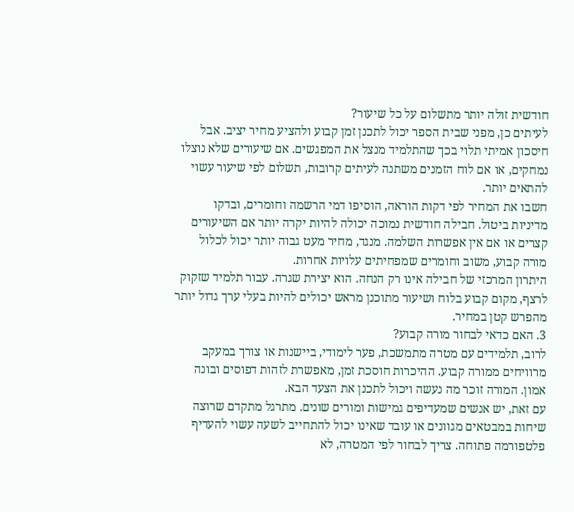חודשית זולה יותר מתשלום על כל שיעור?
לעיתים כן, מפני שבית הספר יכול לתכנן זמן קבוע ולהציע מחיר יציב. אבל חיסכון אמיתי תלוי בכך שהתלמיד מנצל את המפגשים. אם שיעורים שלא נוצלו נמחקים, או אם לוח הזמנים משתנה לעיתים קרובות, תשלום לפי שיעור עשוי להתאים יותר.
חשבו את המחיר לפי דקות הוראה, הוסיפו דמי הרשמה וחומרים, ובדקו מדיניות ביטול. חבילה חודשית נמוכה יכולה להיות יקרה יותר אם השיעורים קצרים או אם אין אפשרות השלמה. מנגד, מחיר מעט גבוה יותר יכול לכלול מורה קבוע, משוב וחומרים שמפחיתים עלויות אחרות.
היתרון המרכזי של חבילה אינו רק הנחה. הוא יצירת שגרה. עבור תלמיד שזקוק לרצף, מקום קבוע בלוח ושיעור מתוכנן מראש יכולים להיות בעלי ערך גדול יותר מהפרש קטן במחיר.
3. האם כדאי לבחור מורה קבוע?
לרוב, תלמידים עם מטרה מתמשכת, פער לימודי, ביישנות או צורך במעקב מרוויחים ממורה קבוע. ההיכרות חוסכת זמן, מאפשרת לזהות דפוסים ובונה אמון. המורה זוכר מה נעשה ויכול לתכנן את הצעד הבא.
עם זאת, יש אנשים שמעדיפים גמישות ומורים שונים. מתרגל מתקדם שרוצה שיחות במבטאים מגוונים או עובד שאינו יכול להתחייב לשעה עשוי להעדיף פלטפורמה פתוחה. צריך לבחור לפי המטרה, לא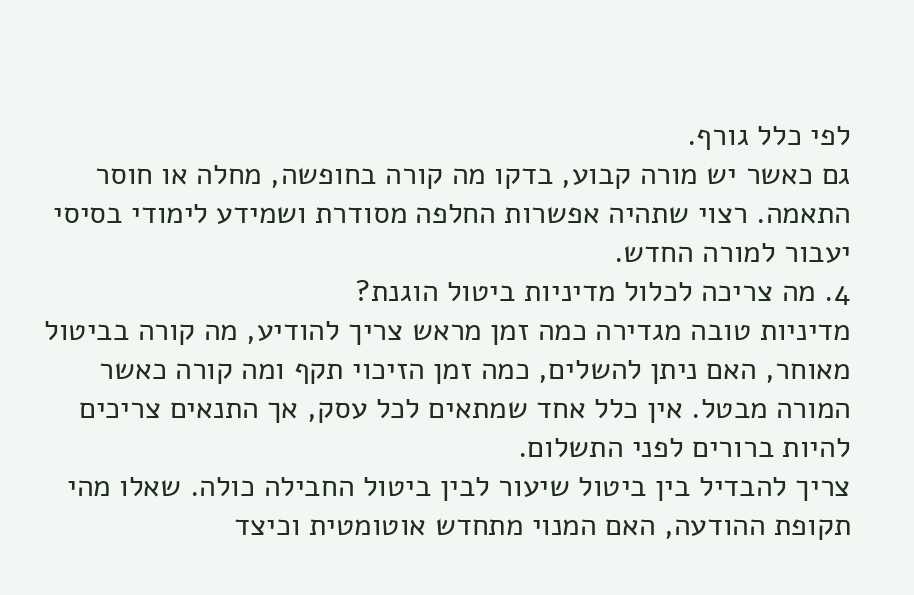לפי כלל גורף.
גם כאשר יש מורה קבוע, בדקו מה קורה בחופשה, מחלה או חוסר התאמה. רצוי שתהיה אפשרות החלפה מסודרת ושמידע לימודי בסיסי יעבור למורה החדש.
4. מה צריכה לכלול מדיניות ביטול הוגנת?
מדיניות טובה מגדירה כמה זמן מראש צריך להודיע, מה קורה בביטול מאוחר, האם ניתן להשלים, כמה זמן הזיכוי תקף ומה קורה כאשר המורה מבטל. אין כלל אחד שמתאים לכל עסק, אך התנאים צריכים להיות ברורים לפני התשלום.
צריך להבדיל בין ביטול שיעור לבין ביטול החבילה כולה. שאלו מהי תקופת ההודעה, האם המנוי מתחדש אוטומטית וכיצד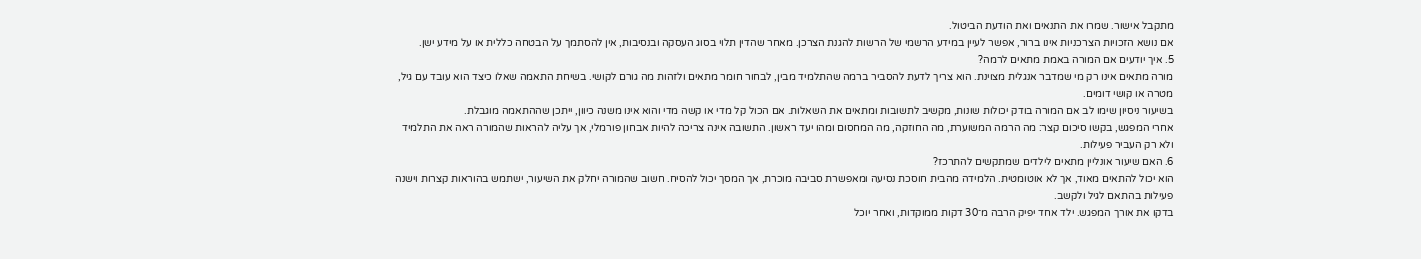מתקבל אישור. שמרו את התנאים ואת הודעת הביטול.
אם נושא הזכויות הצרכניות אינו ברור, אפשר לעיין במידע הרשמי של הרשות להגנת הצרכן. מאחר שהדין תלוי בסוג העסקה ובנסיבות, אין להסתמך על הבטחה כללית או על מידע ישן.
5. איך יודעים אם המורה באמת מתאים לרמה?
מורה מתאים אינו רק מי שמדבר אנגלית מצוינת. הוא צריך לדעת להסביר ברמה שהתלמיד מבין, לבחור חומר מתאים ולזהות מה גורם לקושי. בשיחת התאמה שאלו כיצד הוא עובד עם גיל, מטרה או קושי דומים.
בשיעור ניסיון שימו לב אם המורה בודק יכולות שונות, מקשיב לתשובות ומתאים את השאלות. אם הכול קל מדי או קשה מדי והוא אינו משנה כיוון, ייתכן שההתאמה מוגבלת.
אחרי המפגש, בקשו סיכום קצר: מה הרמה המשוערת, מה החוזקה, מה המחסום ומהו יעד ראשון. התשובה אינה צריכה להיות אבחון פורמלי, אך עליה להראות שהמורה ראה את התלמיד ולא רק העביר פעילות.
6. האם שיעור אונליין מתאים לילדים שמתקשים להתרכז?
הוא יכול להתאים מאוד, אך לא אוטומטית. הלמידה מהבית חוסכת נסיעה ומאפשרת סביבה מוכרת, אך המסך יכול להסיח. חשוב שהמורה יחלק את השיעור, ישתמש בהוראות קצרות וישנה פעילות בהתאם לגיל ולקשב.
בדקו את אורך המפגש. ילד אחד יפיק הרבה מ־30 דקות ממוקדות, ואחר יוכל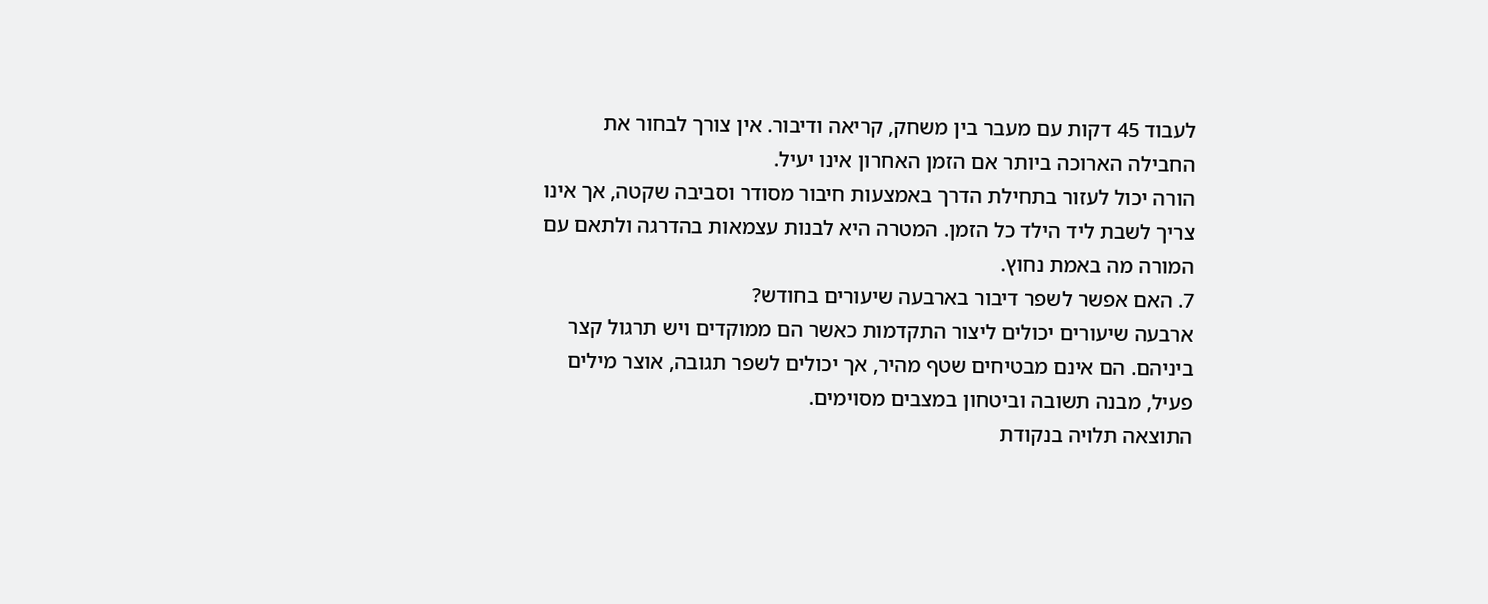לעבוד 45 דקות עם מעבר בין משחק, קריאה ודיבור. אין צורך לבחור את החבילה הארוכה ביותר אם הזמן האחרון אינו יעיל.
הורה יכול לעזור בתחילת הדרך באמצעות חיבור מסודר וסביבה שקטה, אך אינו צריך לשבת ליד הילד כל הזמן. המטרה היא לבנות עצמאות בהדרגה ולתאם עם המורה מה באמת נחוץ.
7. האם אפשר לשפר דיבור בארבעה שיעורים בחודש?
ארבעה שיעורים יכולים ליצור התקדמות כאשר הם ממוקדים ויש תרגול קצר ביניהם. הם אינם מבטיחים שטף מהיר, אך יכולים לשפר תגובה, אוצר מילים פעיל, מבנה תשובה וביטחון במצבים מסוימים.
התוצאה תלויה בנקודת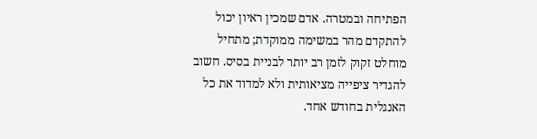הפתיחה ובמטרה. אדם שמכין ראיון יכול להתקדם מהר במשימה ממוקדת; מתחיל מוחלט זקוק לזמן רב יותר לבניית בסיס. חשוב להגדיר ציפייה מציאותית ולא למדוד את כל האנגלית בחודש אחד.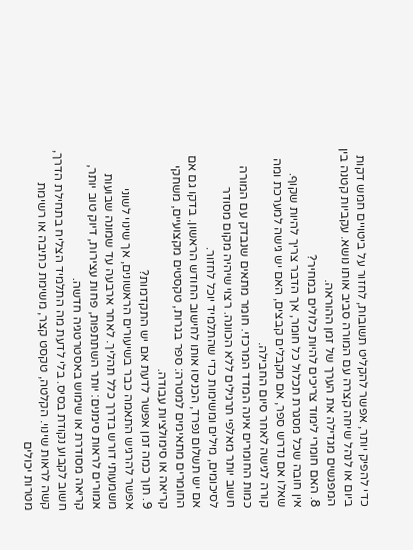כדי להפיק יותר, אפשר להקליט תשובות, לחזור על ביטויים חמש דקות ביום או לנהל שיחה קצרה עם המורה סביב אותו נושא. עקביות קטנה בין המפגשים מגדילה את הערך של זמן ההוראה.
8. האם חומרי לימוד צריכים להיות כלולים במחיר?
אין חובה שכל מסגרת תכלול כל חומר, אך הדבר צריך להיות שקוף. שאלו אם נדרש ספר, אם מקבלים קבצים, האם יש גישה למערכת ומה קורה לגישה לאחר סיום החבילה.
כמות החומרים אינה המדד המרכזי. חומר מתאים שנבדק עם המורה חשוב יותר מאלפי תרגילים ללא הכוונה. רצוי שיהיה מקום מסודר לסיכומים, מילים ומשימות כדי שהתלמיד יוכל לחזור.
אם יש תשלום נפרד, הכניסו אותו לחישוב החודש הראשון. בדקו גם אם החומרים מתאימים למטרה: ספר בגרות, טקסטים מקצועיים, משחקי קריאה או סימולציות עבודה.
9. תוך כמה זמן אפשר לדעת אם יש התקדמות?
אפשר להרגיש התאמה כבר בשיעורים הראשונים, אך שינוי לשוני משמעותי דורש בדרך כלל תהליך. לאחר ארבעה עד שמונה שבועות אמורים לראות סימנים: יותר השתתפות, פחות עצירות, דיוק טוב יותר, קריאה מסודרת או שימוש באסטרטגיה חדשה.
חשוב לקבוע נקודת בסיס. בלי לדעת מה התלמיד הצליח בתחילת הדרך, קשה לראות שינוי. הקלטה, טקסט קצר, משימת כתיבה או רשימת מטרות יכולים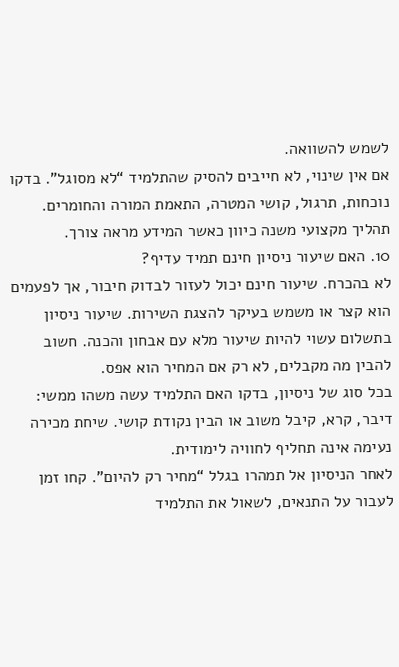לשמש להשוואה.
אם אין שינוי, לא חייבים להסיק שהתלמיד “לא מסוגל”. בדקו נוכחות, תרגול, קושי המטרה, התאמת המורה והחומרים. תהליך מקצועי משנה כיוון כאשר המידע מראה צורך.
10. האם שיעור ניסיון חינם תמיד עדיף?
לא בהכרח. שיעור חינם יכול לעזור לבדוק חיבור, אך לפעמים הוא קצר או משמש בעיקר להצגת השירות. שיעור ניסיון בתשלום עשוי להיות שיעור מלא עם אבחון והכנה. חשוב להבין מה מקבלים, לא רק אם המחיר הוא אפס.
בכל סוג של ניסיון, בדקו האם התלמיד עשה משהו ממשי: דיבר, קרא, קיבל משוב או הבין נקודת קושי. שיחת מכירה נעימה אינה תחליף לחוויה לימודית.
לאחר הניסיון אל תמהרו בגלל “מחיר רק להיום”. קחו זמן לעבור על התנאים, לשאול את התלמיד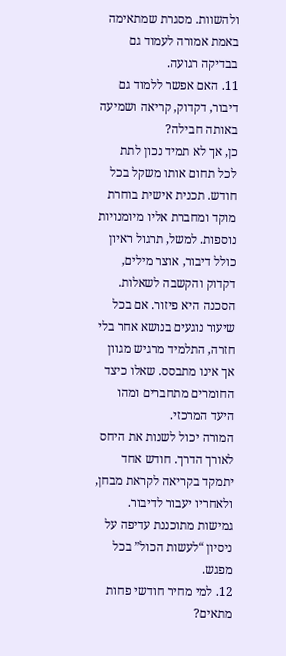ולהשוות. מסגרת שמתאימה באמת אמורה לעמוד גם בבדיקה רגועה.
11. האם אפשר ללמוד גם דיבור, דקדוק, קריאה ושמיעה באותה חבילה?
כן, אך לא תמיד נכון לתת לכל תחום אותו משקל בכל חודש. תכנית אישית בוחרת מוקד ומחברת אליו מיומנויות נוספות. למשל, תרגול ראיון כולל דיבור, אוצר מילים, דקדוק והקשבה לשאלות.
הסכנה היא פיזור. אם בכל שיעור נוגעים בנושא אחר בלי חזרה, התלמיד מרגיש מגוון אך אינו מתבסס. שאלו כיצד החומרים מתחברים ומהו היעד המרכזי.
המורה יכול לשנות את היחס לאורך הדרך. חודש אחד יתמקד בקריאה לקראת מבחן, ולאחריו יעבור לדיבור. גמישות מתוכננת עדיפה על ניסיון “לעשות הכול” בכל מפגש.
12. למי מחיר חודשי פחות מתאים?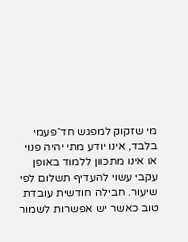מי שזקוק למפגש חד־פעמי בלבד, אינו יודע מתי יהיה פנוי או אינו מתכוון ללמוד באופן עקבי עשוי להעדיף תשלום לפי שיעור. חבילה חודשית עובדת טוב כאשר יש אפשרות לשמור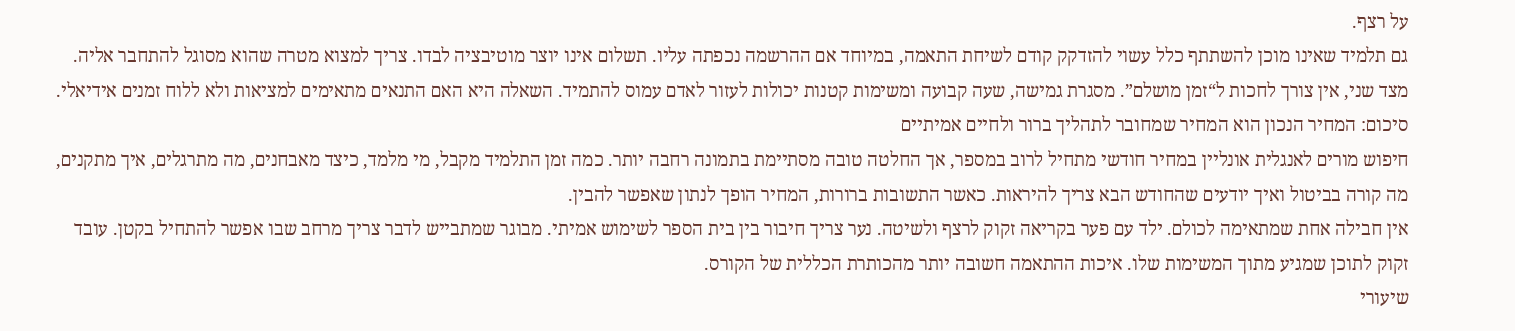על רצף.
גם תלמיד שאינו מוכן להשתתף כלל עשוי להזדקק קודם לשיחת התאמה, במיוחד אם ההרשמה נכפתה עליו. תשלום אינו יוצר מוטיבציה לבדו. צריך למצוא מטרה שהוא מסוגל להתחבר אליה.
מצד שני, אין צורך לחכות ל“זמן מושלם”. מסגרת גמישה, שעה קבועה ומשימות קטנות יכולות לעזור לאדם עמוס להתמיד. השאלה היא האם התנאים מתאימים למציאות ולא ללוח זמנים אידיאלי.
סיכום: המחיר הנכון הוא המחיר שמחובר לתהליך ברור ולחיים אמיתיים
חיפוש מורים לאנגלית אונליין במחיר חודשי מתחיל לרוב במספר, אך החלטה טובה מסתיימת בתמונה רחבה יותר. כמה זמן התלמיד מקבל, מי מלמד, כיצד מאבחנים, מה מתרגלים, איך מתקנים, מה קורה בביטול ואיך יודעים שהחודש הבא צריך להיראות. כאשר התשובות ברורות, המחיר הופך לנתון שאפשר להבין.
אין חבילה אחת שמתאימה לכולם. ילד עם פער בקריאה זקוק לרצף ולשיטה. נער צריך חיבור בין בית הספר לשימוש אמיתי. מבוגר שמתבייש לדבר צריך מרחב שבו אפשר להתחיל בקטן. עובד זקוק לתוכן שמגיע מתוך המשימות שלו. איכות ההתאמה חשובה יותר מהכותרת הכללית של הקורס.
שיעורי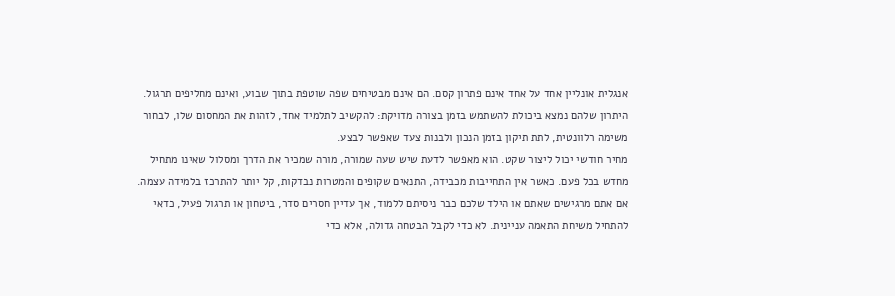אנגלית אונליין אחד על אחד אינם פתרון קסם. הם אינם מבטיחים שפה שוטפת בתוך שבוע, ואינם מחליפים תרגול. היתרון שלהם נמצא ביכולת להשתמש בזמן בצורה מדויקת: להקשיב לתלמיד אחד, לזהות את המחסום שלו, לבחור משימה רלוונטית, לתת תיקון בזמן הנכון ולבנות צעד שאפשר לבצע.
מחיר חודשי יכול ליצור שקט. הוא מאפשר לדעת שיש שעה שמורה, מורה שמכיר את הדרך ומסלול שאינו מתחיל מחדש בכל פעם. כאשר אין התחייבות מכבידה, התנאים שקופים והמטרות נבדקות, קל יותר להתרכז בלמידה עצמה.
אם אתם מרגישים שאתם או הילד שלכם כבר ניסיתם ללמוד, אך עדיין חסרים סדר, ביטחון או תרגול פעיל, כדאי להתחיל משיחת התאמה עניינית. לא כדי לקבל הבטחה גדולה, אלא כדי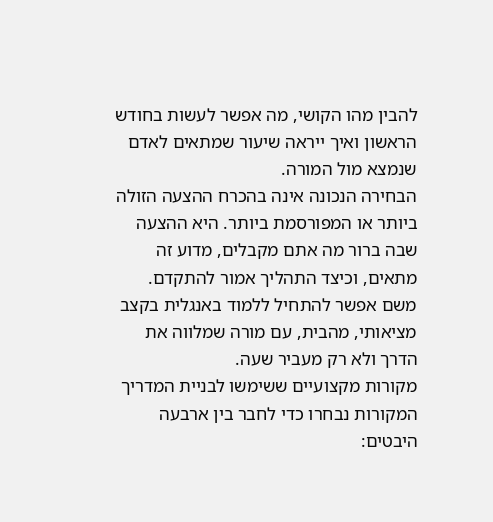להבין מהו הקושי, מה אפשר לעשות בחודש הראשון ואיך ייראה שיעור שמתאים לאדם שנמצא מול המורה.
הבחירה הנכונה אינה בהכרח ההצעה הזולה ביותר או המפורסמת ביותר. היא ההצעה שבה ברור מה אתם מקבלים, מדוע זה מתאים, וכיצד התהליך אמור להתקדם. משם אפשר להתחיל ללמוד באנגלית בקצב מציאותי, מהבית, עם מורה שמלווה את הדרך ולא רק מעביר שעה.
מקורות מקצועיים ששימשו לבניית המדריך
המקורות נבחרו כדי לחבר בין ארבעה היבטים: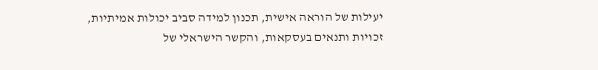יעילות של הוראה אישית, תכנון למידה סביב יכולות אמיתיות, זכויות ותנאים בעסקאות, והקשר הישראלי של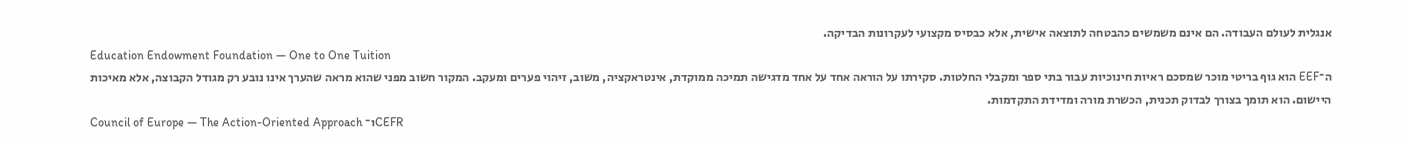אנגלית לעולם העבודה. הם אינם משמשים כהבטחה לתוצאה אישית, אלא כבסיס מקצועי לעקרונות הבדיקה.
Education Endowment Foundation — One to One Tuition
ה־EEF הוא גוף בריטי מוכר שמסכם ראיות חינוכיות עבור בתי ספר ומקבלי החלטות. סקירתו על הוראה אחד על אחד מדגישה תמיכה ממוקדת, אינטראקציה, משוב, זיהוי פערים ומעקב. המקור חשוב מפני שהוא מראה שהערך אינו נובע רק מגודל הקבוצה, אלא מאיכות היישום. הוא תומך בצורך לבדוק תכנית, הכשרת מורה ומדידת התקדמות.
Council of Europe — The Action-Oriented Approach ו־CEFR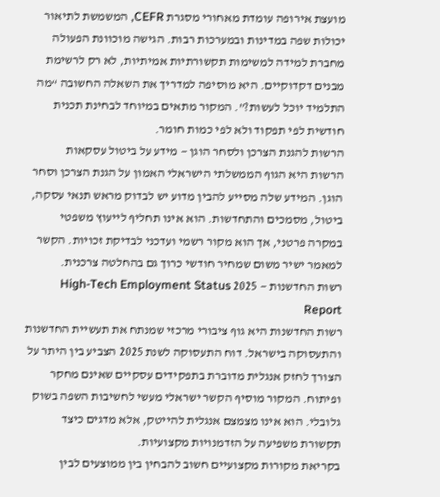מועצת אירופה עומדת מאחורי מסגרת CEFR, המשמשת לתיאור יכולות שפה במדינות ובמערכות רבות. הגישה מוכוונת הפעולה מחברת למידה למשימות תקשורתיות אמיתיות, לא רק לרשימת מבנים דקדוקיים. היא מוסיפה למדריך את השאלה החשובה “מה התלמיד יוכל לעשות?”. המקור מתאים במיוחד לבחינת תכנית חודשית לפי תפקוד ולא לפי כמות חומר.
הרשות להגנת הצרכן ולסחר הוגן — מידע על ביטול עסקאות
הרשות היא הגוף הממשלתי הישראלי האמון על הגנת הצרכן וסחר הוגן. המידע שלה מסייע להבין מדוע יש לבדוק מראש תנאי עסקה, ביטול, מסמכים והתחדשות. הוא אינו תחליף לייעוץ משפטי במקרה פרטני, אך הוא מקור רשמי ועדכני לבדיקת זכויות. הקשר למאמר ישיר משום שמחיר חודשי כרוך גם בהחלטה צרכנית.
רשות החדשנות — 2025 High-Tech Employment Status Report
רשות החדשנות היא גוף ציבורי מרכזי שמנתח את תעשיית החדשנות והתעסוקה בישראל. דוח התעסוקה לשנת 2025 הצביע בין היתר על הצורך לחזק אנגלית מדוברת בתפקידים עסקיים שאינם מחקר ופיתוח. המקור מוסיף הקשר ישראלי מעשי לחשיבות השפה בשוק גלובלי. הוא אינו מצמצם אנגלית להייטק, אלא מדגים כיצד תקשורת משפיעה על הזדמנויות מקצועיות.
בקריאת מקורות מקצועיים חשוב להבחין בין ממוצעים לבין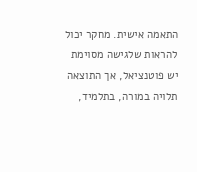התאמה אישית. מחקר יכול להראות שלגישה מסוימת יש פוטנציאל, אך התוצאה תלויה במורה, בתלמיד,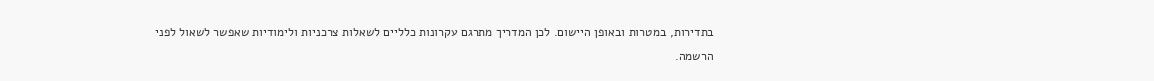בתדירות, במטרות ובאופן היישום. לכן המדריך מתרגם עקרונות כלליים לשאלות צרכניות ולימודיות שאפשר לשאול לפני הרשמה.